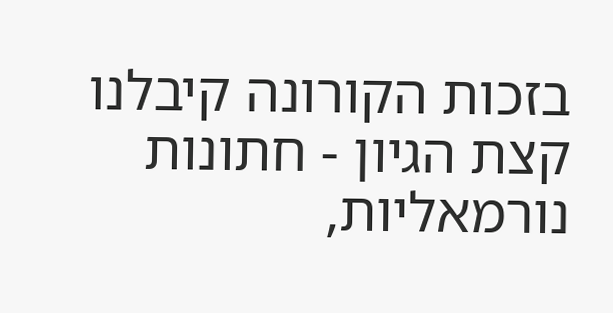בזכות הקורונה קיבלנו קצת הגיון - חתונות נורמאליות,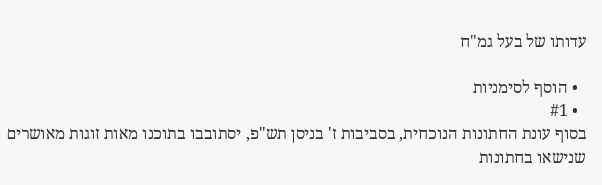עדותו של בעל גמ"ח

  • הוסף לסימניות
  • #1
בסוף עונת החתונות הנוכחית, בסביבות ז' בניסן תש"פ, יסתובבו בתוכנו מאות זוגות מאושרים שנישאו בחתונות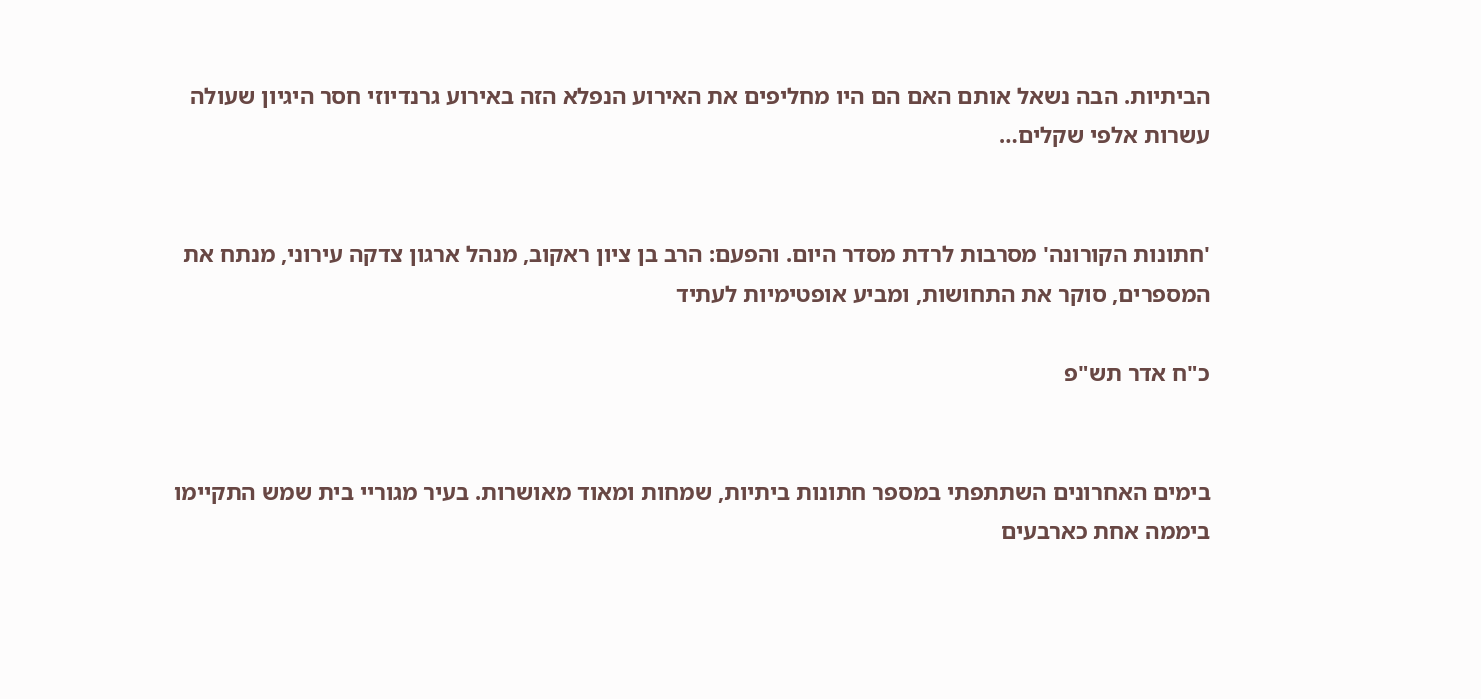הביתיות. הבה נשאל אותם האם הם היו מחליפים את האירוע הנפלא הזה באירוע גרנדיוזי חסר היגיון שעולה עשרות אלפי שקלים…


'חתונות הקורונה' מסרבות לרדת מסדר היום. והפעם: הרב בן ציון ראקוב, מנהל ארגון צדקה עירוני, מנתח את המספרים, סוקר את התחושות, ומביע אופטימיות לעתיד

כ"ח אדר תש"פ


בימים האחרונים השתתפתי במספר חתונות ביתיות, שמחות ומאוד מאושרות. בעיר מגוריי בית שמש התקיימו ביממה אחת כארבעים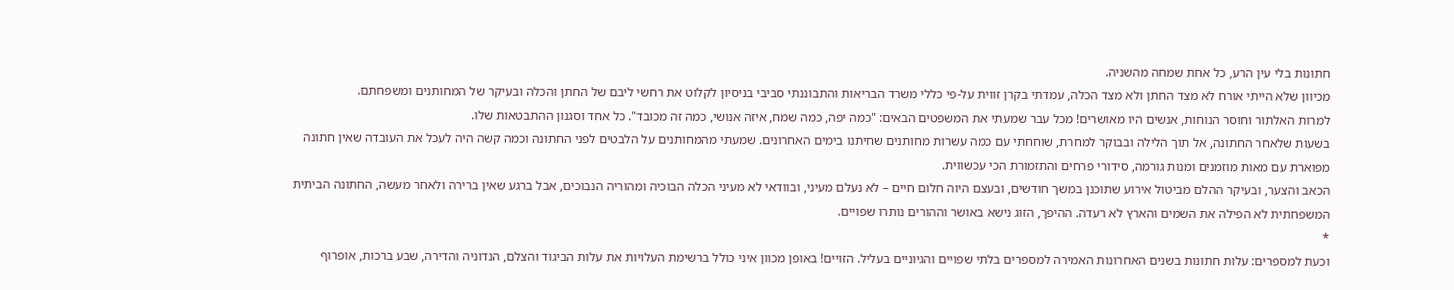חתונות בלי עין הרע, כל אחת שמחה מהשניה.
מכיוון שלא הייתי אורח לא מצד החתן ולא מצד הכלה, עמדתי בקרן זווית על-פי כללי משרד הבריאות והתבוננתי סביבי בניסיון לקלוט את רחשי ליבם של החתן והכלה ובעיקר של המחותנים ומשפחתם.
למרות האלתור וחוסר הנוחות, אנשים היו מאושרים! מכל עבר שמעתי את המשפטים הבאים: "כמה יפה, כמה שמח, איזה אנושי, כמה זה מכובד". כל אחד וסגנון ההתבטאות שלו.
בשעות שלאחר החתונה, אל תוך הלילה ובבוקר למחרת, שוחחתי עם כמה עשרות מחותנים שחיתנו בימים האחרונים. שמעתי מהמחותנים על הלבטים לפני החתונה וכמה קשה היה לעכל את העובדה שאין חתונה מפוארת עם מאות מוזמנים ומנות גורמה, סידורי פרחים והתזמורת הכי עכשווית.
הכאב והצער, ובעיקר ההלם מביטול אירוע שתוכנן במשך חודשים, ובעצם היוה חלום חיים – לא נעלם מעיני, ובוודאי לא מעיני הכלה הבוכיה ומהוריה הנבוכים, אבל ברגע שאין ברירה ולאחר מעשה, החתונה הביתית המשפחתית לא הפילה את השמים והארץ לא רעדה. ההיפך, הזוג נישא באושר וההורים נותרו שפויים.
*
וכעת למספרים: עלות חתונות בשנים האחרונות האמירה למספרים בלתי שפויים והגיוניים בעליל. הזויים! באופן מכוון איני כולל ברשימת העלויות את עלות הביגוד והצלם, הנדוניה והדירה, שבע ברכות, אופרוף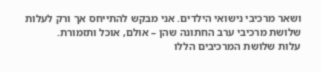ושאר מרכיבי נישואי הילדים. אני מבקש להתייחס אך ורק לעלות שלושת מרכיבי ערב החתונה שהן – אולם, אוכל ותזמורת.
עלות שלושת המרכיבים הללו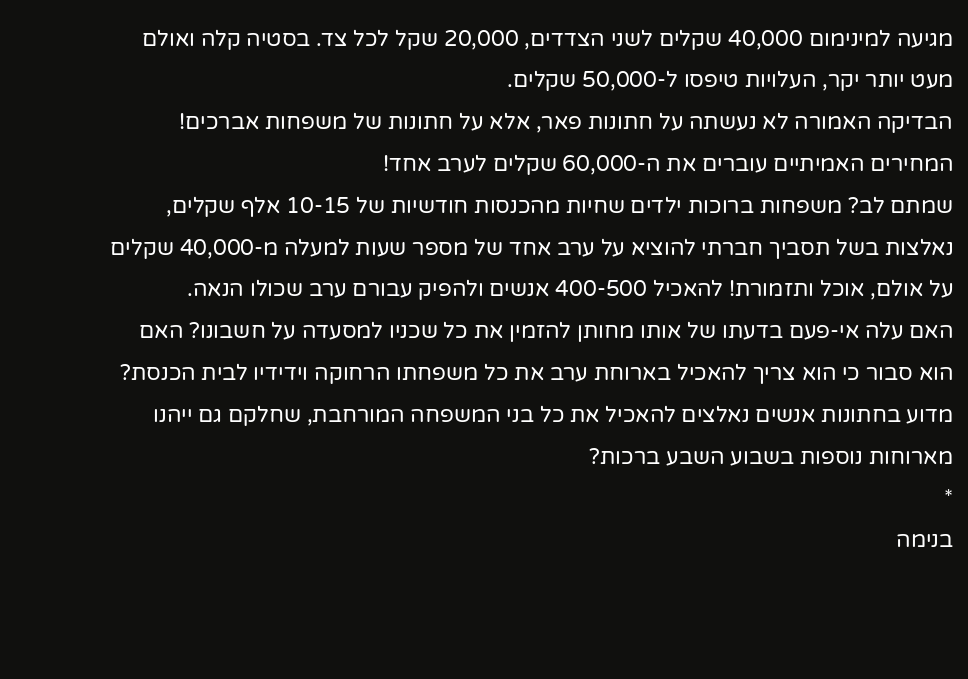מגיעה למינימום 40,000 שקלים לשני הצדדים, 20,000 שקל לכל צד. בסטיה קלה ואולם מעט יותר יקר, העלויות טיפסו ל-50,000 שקלים.
הבדיקה האמורה לא נעשתה על חתונות פאר, אלא על חתונות של משפחות אברכים! המחירים האמיתיים עוברים את ה-60,000 שקלים לערב אחד!
שמתם לב? משפחות ברוכות ילדים שחיות מהכנסות חודשיות של 10-15 אלף שקלים, נאלצות בשל תסביך חברתי להוציא על ערב אחד של מספר שעות למעלה מ-40,000 שקלים על אולם, אוכל ותזמורת! להאכיל 400-500 אנשים ולהפיק עבורם ערב שכולו הנאה.
האם עלה אי-פעם בדעתו של אותו מחותן להזמין את כל שכניו למסעדה על חשבונו? האם הוא סבור כי הוא צריך להאכיל בארוחת ערב את כל משפחתו הרחוקה וידידיו לבית הכנסת? מדוע בחתונות אנשים נאלצים להאכיל את כל בני המשפחה המורחבת, שחלקם גם ייהנו מארוחות נוספות בשבוע השבע ברכות?
*
בנימה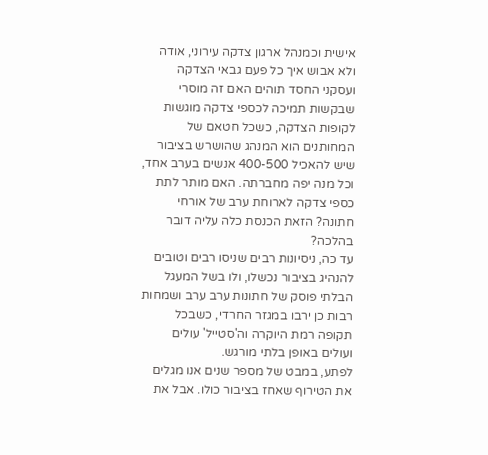אישית וכמנהל ארגון צדקה עירוני, אודה ולא אבוש איך כל פעם גבאי הצדקה ועסקני החסד תוהים האם זה מוסרי שבקשות תמיכה לכספי צדקה מוגשות לקופות הצדקה, כשכל חטאם של המחותנים הוא המנהג שהושרש בציבור שיש להאכיל 400-500 אנשים בערב אחד, וכל מנה יפה מחברתה. האם מותר לתת כספי צדקה לארוחת ערב של אורחי חתונה? הזאת הכנסת כלה עליה דובר בהלכה?
עד כה, ניסיונות רבים שניסו רבים וטובים להנהיג בציבור נכשלו, ולו בשל המעגל הבלתי פוסק של חתונות ערב ערב ושמחות רבות כן ירבו במגזר החרדי, כשבכל תקופה רמת היוקרה וה'סטייל' עולים ועולים באופן בלתי מורגש.
לפתע, במבט של מספר שנים אנו מגלים את הטירוף שאחז בציבור כולו. אבל את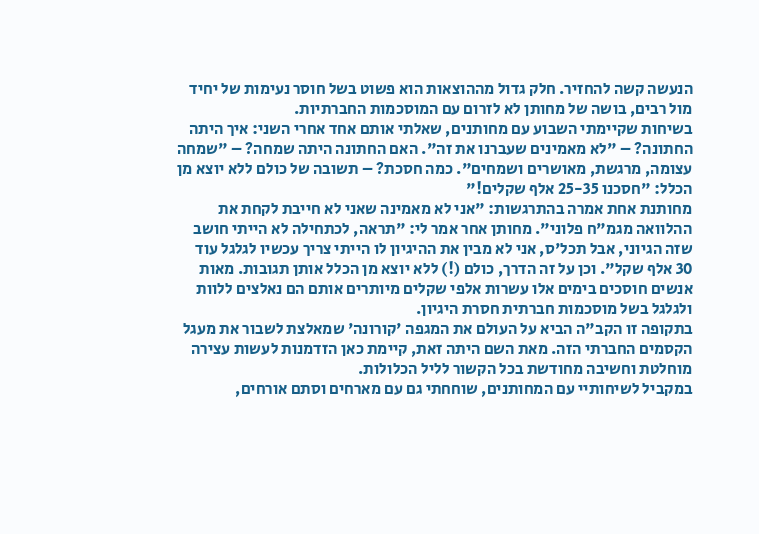הנעשה קשה להחזיר. חלק גדול מההוצאות הוא פשוט בשל חוסר נעימות של יחיד מול רבים, בושה של מחותן לא לזרום עם המוסכמות החברתיות.
בשיחות שקיימתי השבוע עם מחותנים, שאלתי אותם אחד אחרי השני: איך היתה החתונה? – "לא מאמינים שעברנו את זה". האם החתונה היתה שמחה? – "שמחה עצומה, מרגשת, מאושרים ושמחים". כמה חסכת? – תשובה של כולם ללא יוצא מן הכלל: "חסכנו 25-35 אלף שקלים!"
מחותנת אחת אמרה בהתרגשות: "אני לא מאמינה שאני לא חייבת לקחת את ההלוואה מגמ"ח פלוני". מחותן אחר אמר לי: "תראה, לכתחילה לא הייתי חושב שזה הגיוני, אבל תכל'ס, אני לא מבין את ההיגיון לו הייתי צריך עכשיו לגלגל עוד 30 אלף שקל". וכן על זה הדרך, כולם (!) ללא יוצא מן הכלל אותן תגובות. מאות אנשים חוסכים בימים אלו עשרות אלפי שקלים מיותרים אותם הם נאלצים ללוות ולגלגל בשל מוסכמות חברתית חסרת היגיון.
בתקופה זו הקב"ה הביא על העולם את המגפה 'קורונה' שמאלצת לשבור את מעגל הקסמים החברתי הזה. מאת השם היתה זאת, קיימת כאן הזדמנות לעשות עצירה מוחלטת וחשיבה מחודשת בכל הקשור לליל הכלולות.
במקביל לשיחותיי עם המחותנים, שוחחתי גם עם מארחים וסתם אורחים,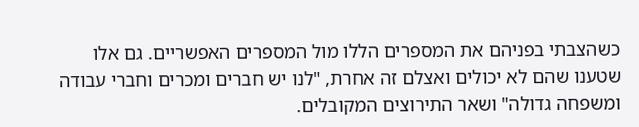כשהצבתי בפניהם את המספרים הללו מול המספרים האפשריים. גם אלו שטענו שהם לא יכולים ואצלם זה אחרת, "לנו יש חברים ומכרים וחברי עבודה ומשפחה גדולה" ושאר התירוצים המקובלים.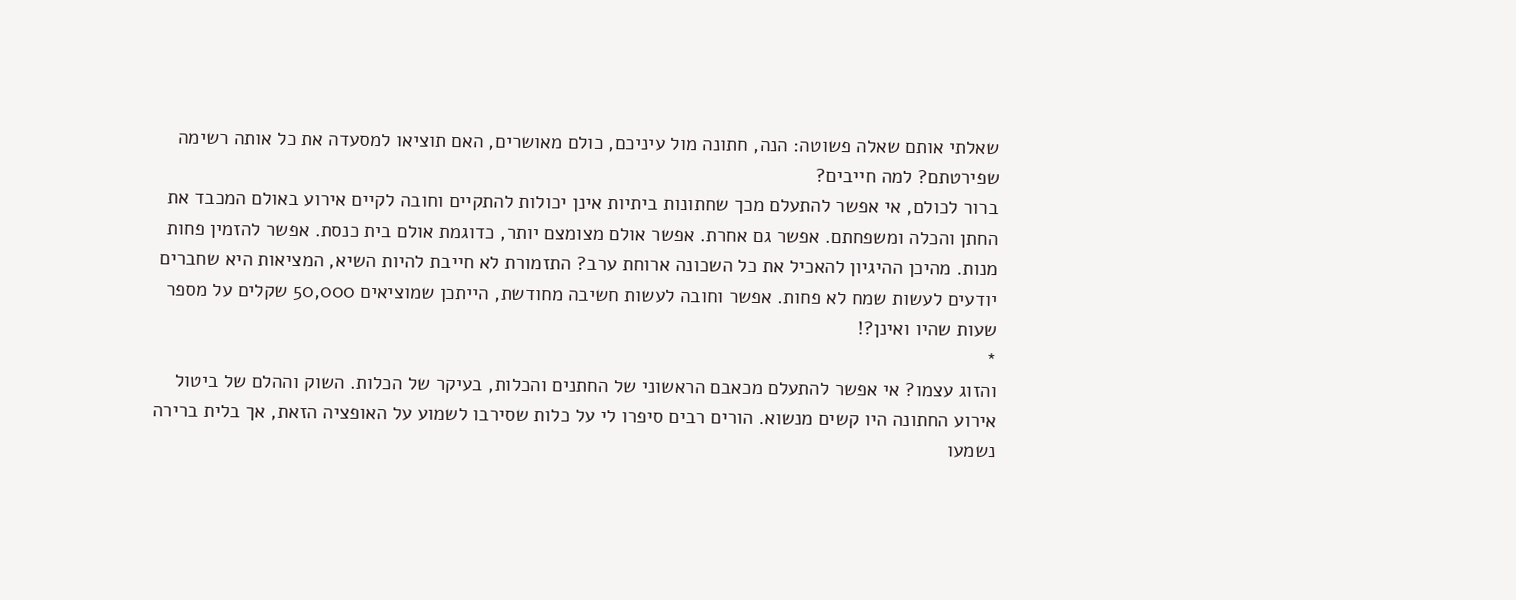שאלתי אותם שאלה פשוטה: הנה, חתונה מול עיניכם, כולם מאושרים, האם תוציאו למסעדה את כל אותה רשימה שפירטתם? למה חייבים?
ברור לכולם, אי אפשר להתעלם מכך שחתונות ביתיות אינן יכולות להתקיים וחובה לקיים אירוע באולם המכבד את החתן והכלה ומשפחתם. אפשר גם אחרת. אפשר אולם מצומצם יותר, כדוגמת אולם בית כנסת. אפשר להזמין פחות מנות. מהיכן ההיגיון להאכיל את כל השכונה ארוחת ערב? התזמורת לא חייבת להיות השיא, המציאות היא שחברים יודעים לעשות שמח לא פחות. אפשר וחובה לעשות חשיבה מחודשת, הייתכן שמוציאים 50,000 שקלים על מספר שעות שהיו ואינן?!
*
והזוג עצמו? אי אפשר להתעלם מכאבם הראשוני של החתנים והכלות, בעיקר של הכלות. השוק וההלם של ביטול אירוע החתונה היו קשים מנשוא. הורים רבים סיפרו לי על כלות שסירבו לשמוע על האופציה הזאת, אך בלית ברירה נשמעו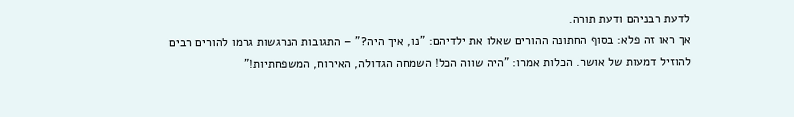לדעת רבניהם ודעת תורה.
אך ראו זה פלא: בסוף החתונה ההורים שאלו את ילדיהם: "נו, איך היה?" – התגובות הנרגשות גרמו להורים רבים להוזיל דמעות של אושר. הכלות אמרו: "היה שווה הכל! השמחה הגדולה, האירוח, המשפחתיות!"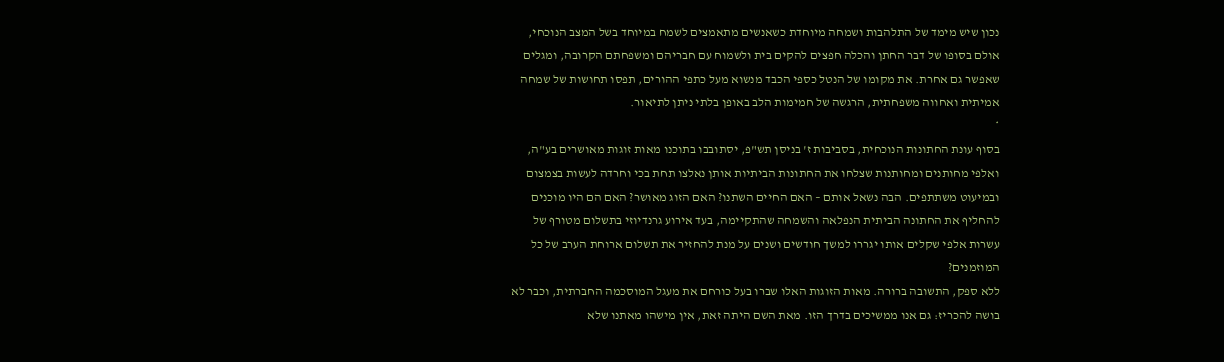נכון שיש מימד של התלהבות ושמחה מיוחדת כשאנשים מתאמצים לשמח במיוחד בשל המצב הנוכחי, אולם בסופו של דבר החתן והכלה חפצים להקים בית ולשמוח עם חבריהם ומשפחתם הקרובה, ומגלים שאפשר גם אחרת. את מקומו של הנטל כספי הכבד מנשוא מעל כתפי ההורים, תפסו תחושות של שמחה אמיתית ואחווה משפחתית, הרגשה של חמימות הלב באופן בלתי ניתן לתיאור.
*
בסוף עונת החתונות הנוכחית, בסביבות ז' בניסן תש"פ, יסתובבו בתוכנו מאות זוגות מאושרים בע"ה, ואלפי מחותנים ומחותנות שצלחו את החתונות הביתיות אותן נאלצו תחת בכי וחרדה לעשות בצמצום ובמיעוט משתתפים. הבה נשאל אותם – האם החיים השתנו? האם הזוג מאושר? האם הם היו מוכנים להחליף את החתונה הביתית הנפלאה והשמחה שהתקיימה, בעד אירוע גרנדיוזי בתשלום מטורף של עשרות אלפי שקלים אותו יגררו למשך חודשים ושנים על מנת להחזיר את תשלום ארוחת הערב של כל המוזמנים?
ללא ספק, התשובה ברורה. מאות הזוגות האלו שברו בעל כורחם את מעגל המוסכמה החברתית, וכבר לא בושה להכריז: גם אנו ממשיכים בדרך הזו. מאת השם היתה זאת, אין מישהו מאתנו שלא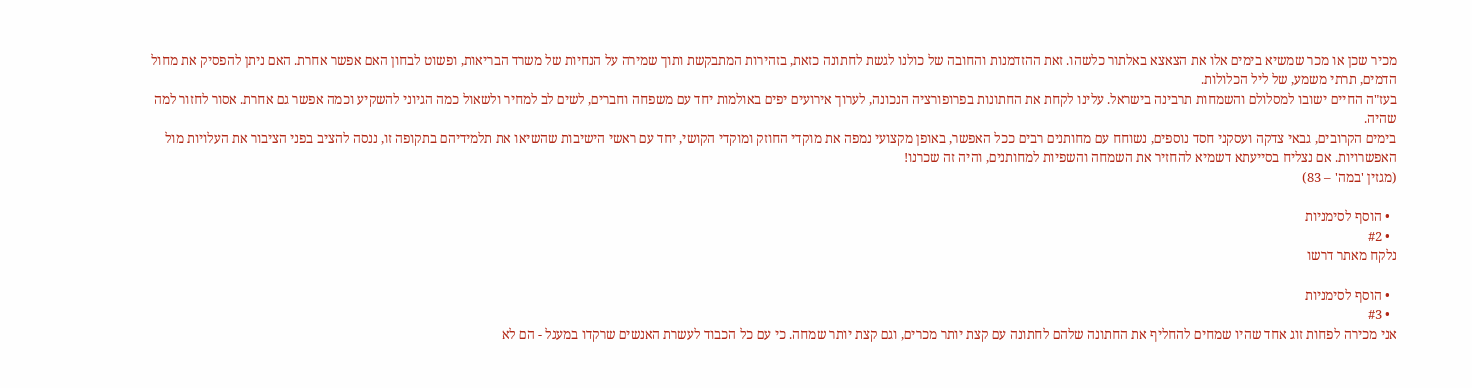מכיר שכן או מכר שמשיא בימים אלו את הצאצא באלתור כלשהו. זאת ההזדמנות והחובה של כולנו לגשת לחתונה כזאת, בזהירות המתבקשת ותוך שמירה על הנחיות של משרד הבריאות, ופשוט לבחון האם אפשר אחרת. האם ניתן להפסיק את מחול הדמים, תרתי משמע, של ליל הכלולות.
בעז"ה החיים ישובו למסלולם והשמחות תרבינה בישראל. עלינו לקחת את החתונות בפרופורציה הנכונה, לערוך אירועים יפים באולמות יחד עם משפחה וחברים, לשים לב למחיר ולשאול כמה הגיוני להשקיע וכמה אפשר גם אחרת. אסור לחזור למה שהיה.
בימים הקרובים, גבאי צדקה ועסקני חסד נוספים, נשוחח עם מחותנים רבים ככל האפשר, באופן מקצועי נמפה את מוקדי החוזק ומוקדי הקושי, יחד עם ראשי הישיבות שהשיאו את תלמידיהם בתקופה זו, ננסה להציב בפני הציבור את העלויות מול האפשרויות. אם נצליח בסייעתא דשמיא להחזיר את השמחה והשפיות למחותנים, והיה זה שכרנו!
(מגזין 'במה' – 83)

  • הוסף לסימניות
  • #2
נלקח מאתר דרשו

  • הוסף לסימניות
  • #3
אני מכירה לפחות זוג אחד שהיו שמחים להחליף את החתונה שלהם לחתונה עם קצת יותר מכרים, וגם קצת יותר שמחה. כי עם כל הכבוד לעשרת האנשים שרקדו במעגל - הם לא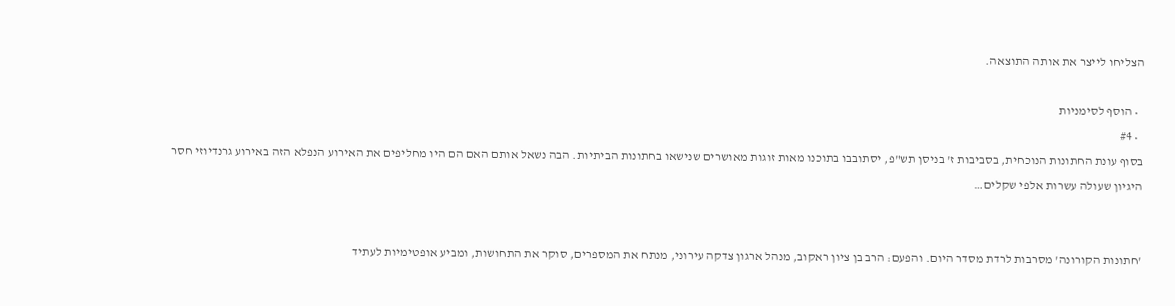הצליחו לייצר את אותה התוצאה.

  • הוסף לסימניות
  • #4
בסוף עונת החתונות הנוכחית, בסביבות ז' בניסן תש"פ, יסתובבו בתוכנו מאות זוגות מאושרים שנישאו בחתונות הביתיות. הבה נשאל אותם האם הם היו מחליפים את האירוע הנפלא הזה באירוע גרנדיוזי חסר היגיון שעולה עשרות אלפי שקלים…


'חתונות הקורונה' מסרבות לרדת מסדר היום. והפעם: הרב בן ציון ראקוב, מנהל ארגון צדקה עירוני, מנתח את המספרים, סוקר את התחושות, ומביע אופטימיות לעתיד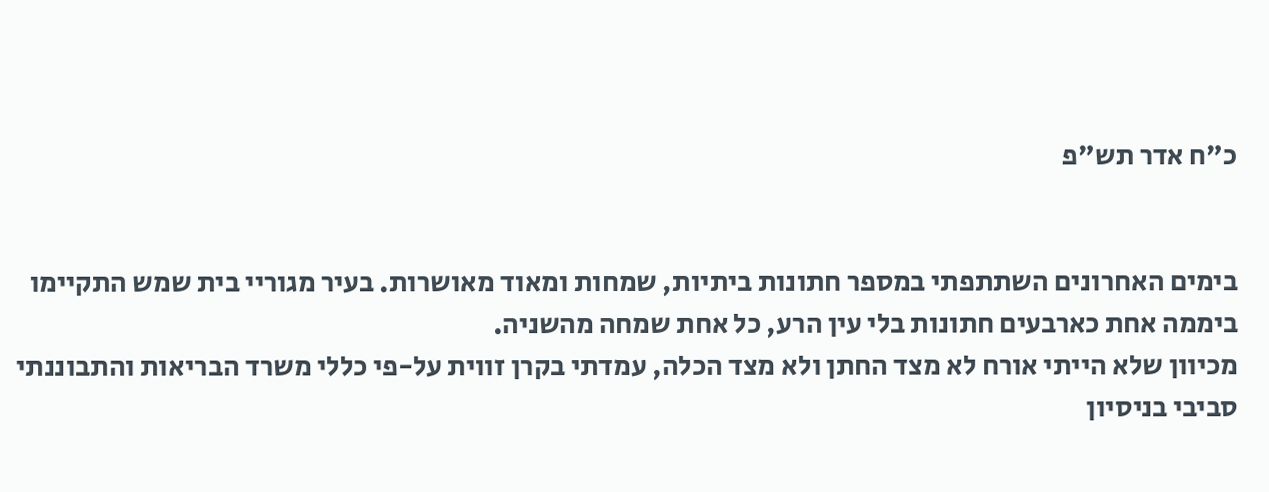כ"ח אדר תש"פ


בימים האחרונים השתתפתי במספר חתונות ביתיות, שמחות ומאוד מאושרות. בעיר מגוריי בית שמש התקיימו ביממה אחת כארבעים חתונות בלי עין הרע, כל אחת שמחה מהשניה.
מכיוון שלא הייתי אורח לא מצד החתן ולא מצד הכלה, עמדתי בקרן זווית על-פי כללי משרד הבריאות והתבוננתי סביבי בניסיון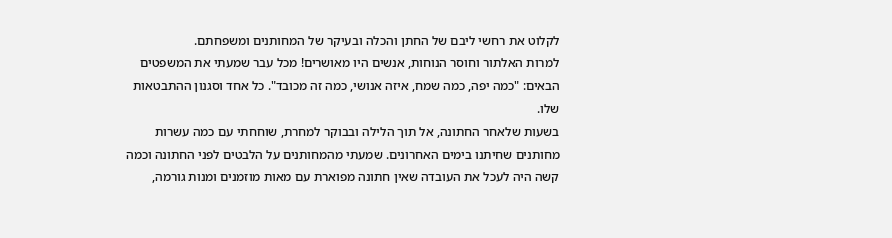לקלוט את רחשי ליבם של החתן והכלה ובעיקר של המחותנים ומשפחתם.
למרות האלתור וחוסר הנוחות, אנשים היו מאושרים! מכל עבר שמעתי את המשפטים הבאים: "כמה יפה, כמה שמח, איזה אנושי, כמה זה מכובד". כל אחד וסגנון ההתבטאות שלו.
בשעות שלאחר החתונה, אל תוך הלילה ובבוקר למחרת, שוחחתי עם כמה עשרות מחותנים שחיתנו בימים האחרונים. שמעתי מהמחותנים על הלבטים לפני החתונה וכמה קשה היה לעכל את העובדה שאין חתונה מפוארת עם מאות מוזמנים ומנות גורמה,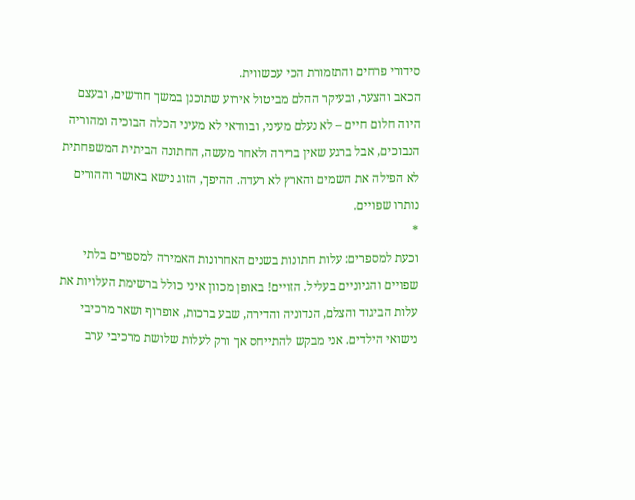סידורי פרחים והתזמורת הכי עכשווית.
הכאב והצער, ובעיקר ההלם מביטול אירוע שתוכנן במשך חודשים, ובעצם היוה חלום חיים – לא נעלם מעיני, ובוודאי לא מעיני הכלה הבוכיה ומהוריה הנבוכים, אבל ברגע שאין ברירה ולאחר מעשה, החתונה הביתית המשפחתית לא הפילה את השמים והארץ לא רעדה. ההיפך, הזוג נישא באושר וההורים נותרו שפויים.
*
וכעת למספרים: עלות חתונות בשנים האחרונות האמירה למספרים בלתי שפויים והגיוניים בעליל. הזויים! באופן מכוון איני כולל ברשימת העלויות את עלות הביגוד והצלם, הנדוניה והדירה, שבע ברכות, אופרוף ושאר מרכיבי נישואי הילדים. אני מבקש להתייחס אך ורק לעלות שלושת מרכיבי ערב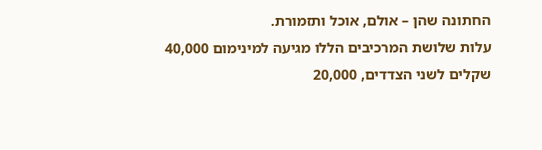החתונה שהן – אולם, אוכל ותזמורת.
עלות שלושת המרכיבים הללו מגיעה למינימום 40,000 שקלים לשני הצדדים, 20,000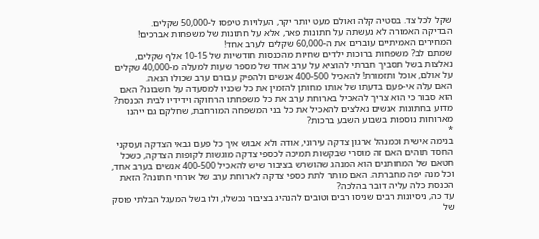שקל לכל צד. בסטיה קלה ואולם מעט יותר יקר, העלויות טיפסו ל-50,000 שקלים.
הבדיקה האמורה לא נעשתה על חתונות פאר, אלא על חתונות של משפחות אברכים! המחירים האמיתיים עוברים את ה-60,000 שקלים לערב אחד!
שמתם לב? משפחות ברוכות ילדים שחיות מהכנסות חודשיות של 10-15 אלף שקלים, נאלצות בשל תסביך חברתי להוציא על ערב אחד של מספר שעות למעלה מ-40,000 שקלים על אולם, אוכל ותזמורת! להאכיל 400-500 אנשים ולהפיק עבורם ערב שכולו הנאה.
האם עלה אי-פעם בדעתו של אותו מחותן להזמין את כל שכניו למסעדה על חשבונו? האם הוא סבור כי הוא צריך להאכיל בארוחת ערב את כל משפחתו הרחוקה וידידיו לבית הכנסת? מדוע בחתונות אנשים נאלצים להאכיל את כל בני המשפחה המורחבת, שחלקם גם ייהנו מארוחות נוספות בשבוע השבע ברכות?
*
בנימה אישית וכמנהל ארגון צדקה עירוני, אודה ולא אבוש איך כל פעם גבאי הצדקה ועסקני החסד תוהים האם זה מוסרי שבקשות תמיכה לכספי צדקה מוגשות לקופות הצדקה, כשכל חטאם של המחותנים הוא המנהג שהושרש בציבור שיש להאכיל 400-500 אנשים בערב אחד, וכל מנה יפה מחברתה. האם מותר לתת כספי צדקה לארוחת ערב של אורחי חתונה? הזאת הכנסת כלה עליה דובר בהלכה?
עד כה, ניסיונות רבים שניסו רבים וטובים להנהיג בציבור נכשלו, ולו בשל המעגל הבלתי פוסק של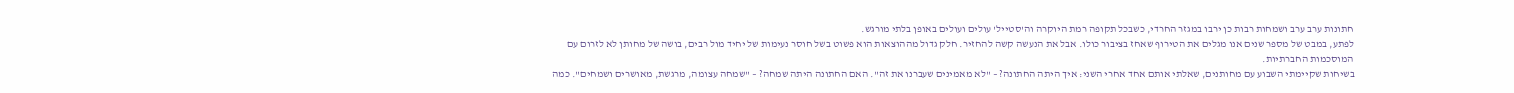חתונות ערב ערב ושמחות רבות כן ירבו במגזר החרדי, כשבכל תקופה רמת היוקרה וה'סטייל' עולים ועולים באופן בלתי מורגש.
לפתע, במבט של מספר שנים אנו מגלים את הטירוף שאחז בציבור כולו. אבל את הנעשה קשה להחזיר. חלק גדול מההוצאות הוא פשוט בשל חוסר נעימות של יחיד מול רבים, בושה של מחותן לא לזרום עם המוסכמות החברתיות.
בשיחות שקיימתי השבוע עם מחותנים, שאלתי אותם אחד אחרי השני: איך היתה החתונה? – "לא מאמינים שעברנו את זה". האם החתונה היתה שמחה? – "שמחה עצומה, מרגשת, מאושרים ושמחים". כמה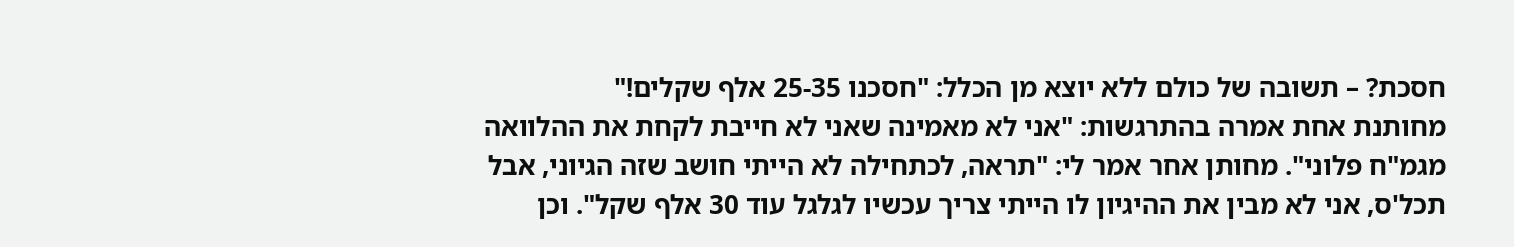חסכת? – תשובה של כולם ללא יוצא מן הכלל: "חסכנו 25-35 אלף שקלים!"
מחותנת אחת אמרה בהתרגשות: "אני לא מאמינה שאני לא חייבת לקחת את ההלוואה מגמ"ח פלוני". מחותן אחר אמר לי: "תראה, לכתחילה לא הייתי חושב שזה הגיוני, אבל תכל'ס, אני לא מבין את ההיגיון לו הייתי צריך עכשיו לגלגל עוד 30 אלף שקל". וכן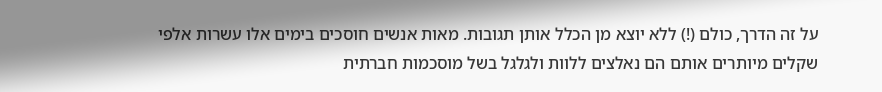על זה הדרך, כולם (!) ללא יוצא מן הכלל אותן תגובות. מאות אנשים חוסכים בימים אלו עשרות אלפי שקלים מיותרים אותם הם נאלצים ללוות ולגלגל בשל מוסכמות חברתית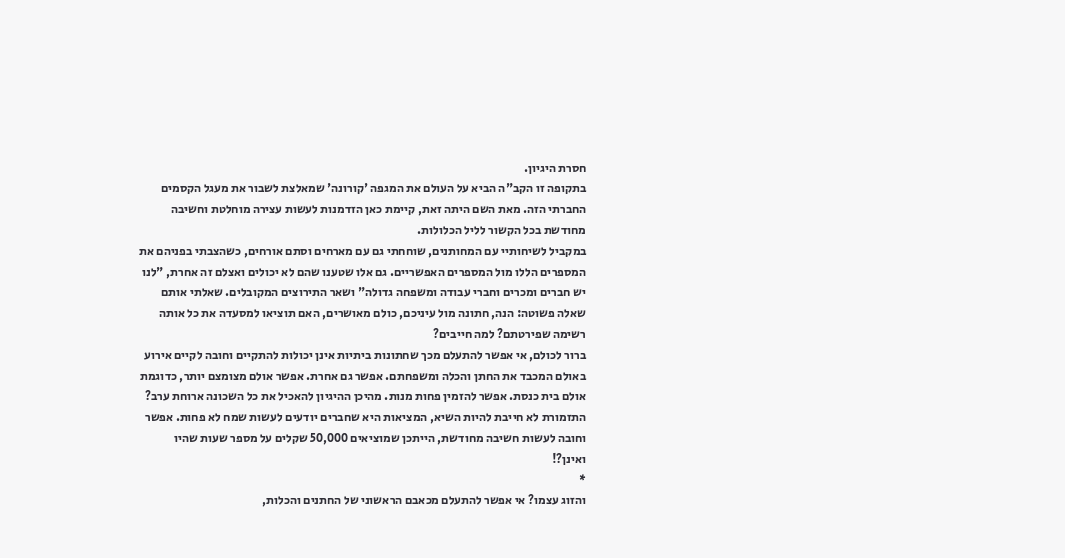חסרת היגיון.
בתקופה זו הקב"ה הביא על העולם את המגפה 'קורונה' שמאלצת לשבור את מעגל הקסמים החברתי הזה. מאת השם היתה זאת, קיימת כאן הזדמנות לעשות עצירה מוחלטת וחשיבה מחודשת בכל הקשור לליל הכלולות.
במקביל לשיחותיי עם המחותנים, שוחחתי גם עם מארחים וסתם אורחים, כשהצבתי בפניהם את המספרים הללו מול המספרים האפשריים. גם אלו שטענו שהם לא יכולים ואצלם זה אחרת, "לנו יש חברים ומכרים וחברי עבודה ומשפחה גדולה" ושאר התירוצים המקובלים. שאלתי אותם שאלה פשוטה: הנה, חתונה מול עיניכם, כולם מאושרים, האם תוציאו למסעדה את כל אותה רשימה שפירטתם? למה חייבים?
ברור לכולם, אי אפשר להתעלם מכך שחתונות ביתיות אינן יכולות להתקיים וחובה לקיים אירוע באולם המכבד את החתן והכלה ומשפחתם. אפשר גם אחרת. אפשר אולם מצומצם יותר, כדוגמת אולם בית כנסת. אפשר להזמין פחות מנות. מהיכן ההיגיון להאכיל את כל השכונה ארוחת ערב? התזמורת לא חייבת להיות השיא, המציאות היא שחברים יודעים לעשות שמח לא פחות. אפשר וחובה לעשות חשיבה מחודשת, הייתכן שמוציאים 50,000 שקלים על מספר שעות שהיו ואינן?!
*
והזוג עצמו? אי אפשר להתעלם מכאבם הראשוני של החתנים והכלות,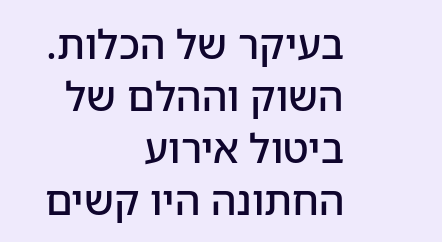בעיקר של הכלות. השוק וההלם של ביטול אירוע החתונה היו קשים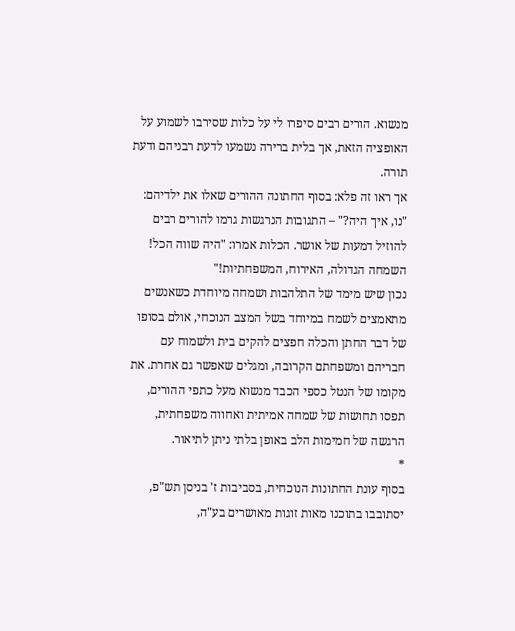מנשוא. הורים רבים סיפרו לי על כלות שסירבו לשמוע על האופציה הזאת, אך בלית ברירה נשמעו לדעת רבניהם ודעת תורה.
אך ראו זה פלא: בסוף החתונה ההורים שאלו את ילדיהם: "נו, איך היה?" – התגובות הנרגשות גרמו להורים רבים להוזיל דמעות של אושר. הכלות אמרו: "היה שווה הכל! השמחה הגדולה, האירוח, המשפחתיות!"
נכון שיש מימד של התלהבות ושמחה מיוחדת כשאנשים מתאמצים לשמח במיוחד בשל המצב הנוכחי, אולם בסופו של דבר החתן והכלה חפצים להקים בית ולשמוח עם חבריהם ומשפחתם הקרובה, ומגלים שאפשר גם אחרת. את מקומו של הנטל כספי הכבד מנשוא מעל כתפי ההורים, תפסו תחושות של שמחה אמיתית ואחווה משפחתית, הרגשה של חמימות הלב באופן בלתי ניתן לתיאור.
*
בסוף עונת החתונות הנוכחית, בסביבות ז' בניסן תש"פ, יסתובבו בתוכנו מאות זוגות מאושרים בע"ה,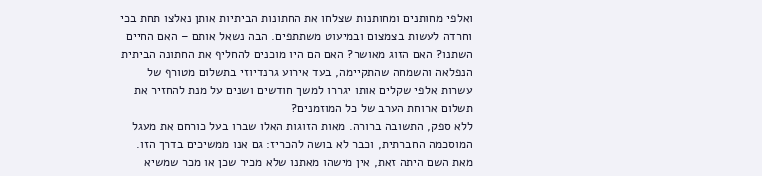ואלפי מחותנים ומחותנות שצלחו את החתונות הביתיות אותן נאלצו תחת בכי וחרדה לעשות בצמצום ובמיעוט משתתפים. הבה נשאל אותם – האם החיים השתנו? האם הזוג מאושר? האם הם היו מוכנים להחליף את החתונה הביתית הנפלאה והשמחה שהתקיימה, בעד אירוע גרנדיוזי בתשלום מטורף של עשרות אלפי שקלים אותו יגררו למשך חודשים ושנים על מנת להחזיר את תשלום ארוחת הערב של כל המוזמנים?
ללא ספק, התשובה ברורה. מאות הזוגות האלו שברו בעל כורחם את מעגל המוסכמה החברתית, וכבר לא בושה להכריז: גם אנו ממשיכים בדרך הזו. מאת השם היתה זאת, אין מישהו מאתנו שלא מכיר שכן או מכר שמשיא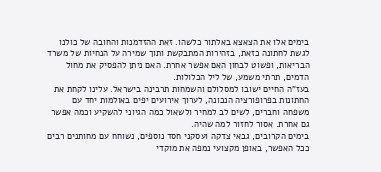בימים אלו את הצאצא באלתור כלשהו. זאת ההזדמנות והחובה של כולנו לגשת לחתונה כזאת, בזהירות המתבקשת ותוך שמירה על הנחיות של משרד הבריאות, ופשוט לבחון האם אפשר אחרת. האם ניתן להפסיק את מחול הדמים, תרתי משמע, של ליל הכלולות.
בעז"ה החיים ישובו למסלולם והשמחות תרבינה בישראל. עלינו לקחת את החתונות בפרופורציה הנכונה, לערוך אירועים יפים באולמות יחד עם משפחה וחברים, לשים לב למחיר ולשאול כמה הגיוני להשקיע וכמה אפשר גם אחרת. אסור לחזור למה שהיה.
בימים הקרובים, גבאי צדקה ועסקני חסד נוספים, נשוחח עם מחותנים רבים ככל האפשר, באופן מקצועי נמפה את מוקדי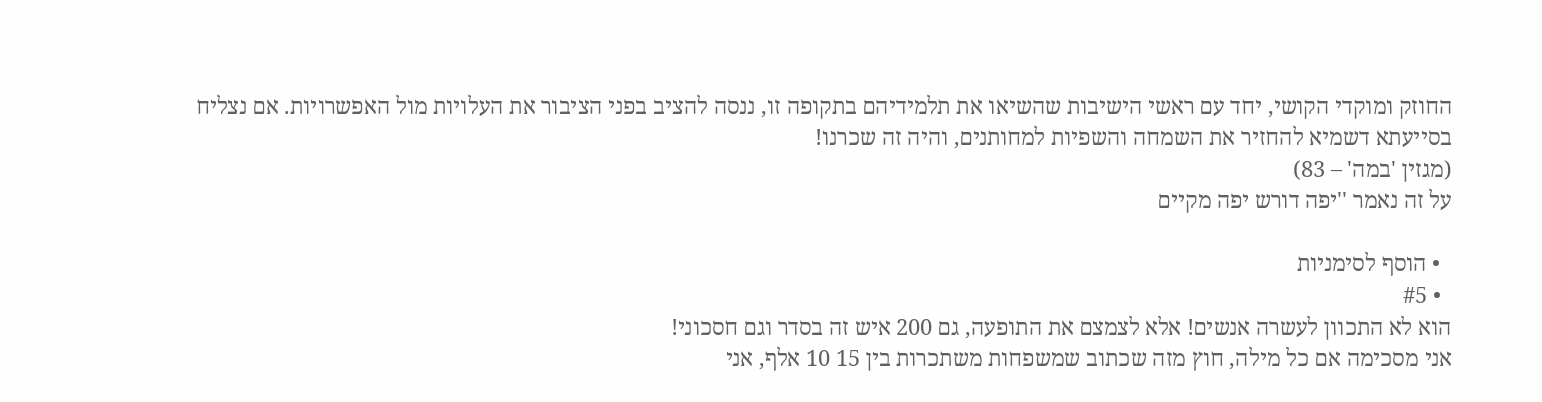החוזק ומוקדי הקושי, יחד עם ראשי הישיבות שהשיאו את תלמידיהם בתקופה זו, ננסה להציב בפני הציבור את העלויות מול האפשרויות. אם נצליח בסייעתא דשמיא להחזיר את השמחה והשפיות למחותנים, והיה זה שכרנו!
(מגזין 'במה' – 83)
על זה נאמר ''יפה דורש יפה מקיים

  • הוסף לסימניות
  • #5
הוא לא התכוון לעשרה אנשים! אלא לצמצם את התופעה, גם 200 איש זה בסדר וגם חסכוני!
אני מסכימה אם כל מילה, חוץ מזה שכתוב שמשפחות משתכרות בין 15 10 אלף, אני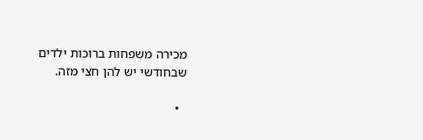מכירה משפחות ברוכות ילדים שבחודשי יש להן חצי מזה.

  •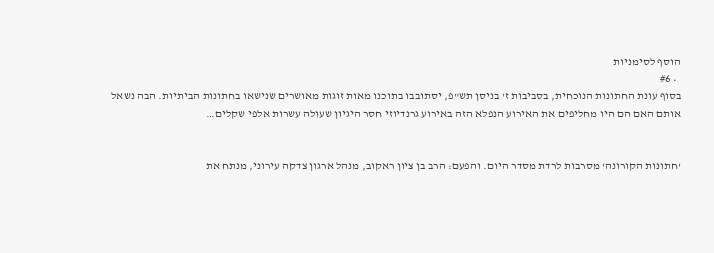הוסף לסימניות
  • #6
בסוף עונת החתונות הנוכחית, בסביבות ז' בניסן תש"פ, יסתובבו בתוכנו מאות זוגות מאושרים שנישאו בחתונות הביתיות. הבה נשאל אותם האם הם היו מחליפים את האירוע הנפלא הזה באירוע גרנדיוזי חסר היגיון שעולה עשרות אלפי שקלים…


'חתונות הקורונה' מסרבות לרדת מסדר היום. והפעם: הרב בן ציון ראקוב, מנהל ארגון צדקה עירוני, מנתח את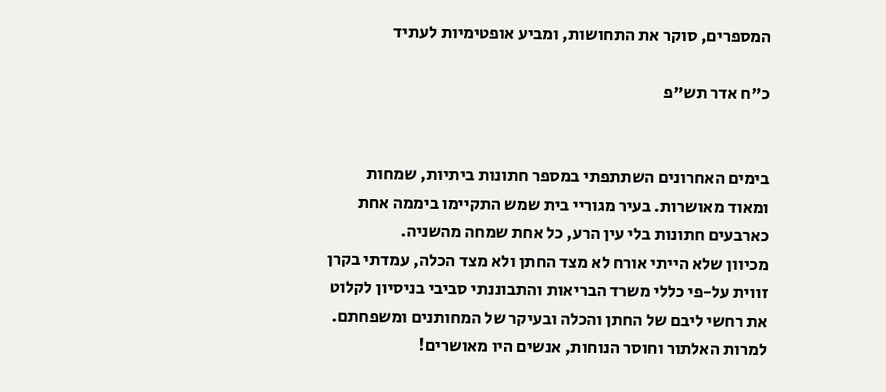המספרים, סוקר את התחושות, ומביע אופטימיות לעתיד

כ"ח אדר תש"פ


בימים האחרונים השתתפתי במספר חתונות ביתיות, שמחות ומאוד מאושרות. בעיר מגוריי בית שמש התקיימו ביממה אחת כארבעים חתונות בלי עין הרע, כל אחת שמחה מהשניה.
מכיוון שלא הייתי אורח לא מצד החתן ולא מצד הכלה, עמדתי בקרן זווית על-פי כללי משרד הבריאות והתבוננתי סביבי בניסיון לקלוט את רחשי ליבם של החתן והכלה ובעיקר של המחותנים ומשפחתם.
למרות האלתור וחוסר הנוחות, אנשים היו מאושרים!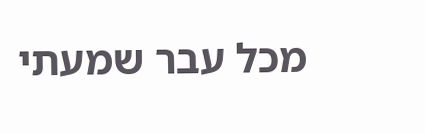מכל עבר שמעתי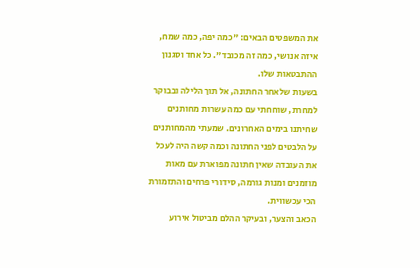את המשפטים הבאים: "כמה יפה, כמה שמח, איזה אנושי, כמה זה מכובד". כל אחד וסגנון ההתבטאות שלו.
בשעות שלאחר החתונה, אל תוך הלילה ובבוקר למחרת, שוחחתי עם כמה עשרות מחותנים שחיתנו בימים האחרונים. שמעתי מהמחותנים על הלבטים לפני החתונה וכמה קשה היה לעכל את העובדה שאין חתונה מפוארת עם מאות מוזמנים ומנות גורמה, סידורי פרחים והתזמורת הכי עכשווית.
הכאב והצער, ובעיקר ההלם מביטול אירוע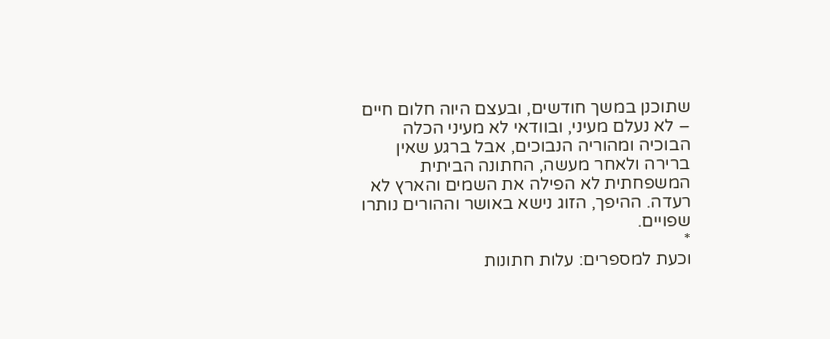שתוכנן במשך חודשים, ובעצם היוה חלום חיים – לא נעלם מעיני, ובוודאי לא מעיני הכלה הבוכיה ומהוריה הנבוכים, אבל ברגע שאין ברירה ולאחר מעשה, החתונה הביתית המשפחתית לא הפילה את השמים והארץ לא רעדה. ההיפך, הזוג נישא באושר וההורים נותרו שפויים.
*
וכעת למספרים: עלות חתונות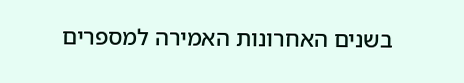בשנים האחרונות האמירה למספרים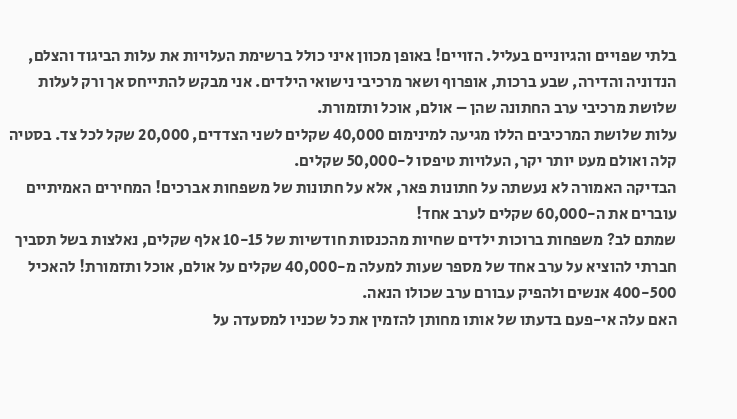בלתי שפויים והגיוניים בעליל. הזויים! באופן מכוון איני כולל ברשימת העלויות את עלות הביגוד והצלם, הנדוניה והדירה, שבע ברכות, אופרוף ושאר מרכיבי נישואי הילדים. אני מבקש להתייחס אך ורק לעלות שלושת מרכיבי ערב החתונה שהן – אולם, אוכל ותזמורת.
עלות שלושת המרכיבים הללו מגיעה למינימום 40,000 שקלים לשני הצדדים, 20,000 שקל לכל צד. בסטיה קלה ואולם מעט יותר יקר, העלויות טיפסו ל-50,000 שקלים.
הבדיקה האמורה לא נעשתה על חתונות פאר, אלא על חתונות של משפחות אברכים! המחירים האמיתיים עוברים את ה-60,000 שקלים לערב אחד!
שמתם לב? משפחות ברוכות ילדים שחיות מהכנסות חודשיות של 10-15 אלף שקלים, נאלצות בשל תסביך חברתי להוציא על ערב אחד של מספר שעות למעלה מ-40,000 שקלים על אולם, אוכל ותזמורת! להאכיל 400-500 אנשים ולהפיק עבורם ערב שכולו הנאה.
האם עלה אי-פעם בדעתו של אותו מחותן להזמין את כל שכניו למסעדה על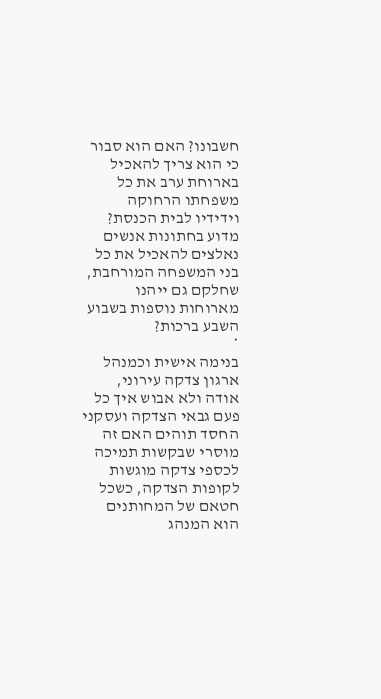חשבונו? האם הוא סבור כי הוא צריך להאכיל בארוחת ערב את כל משפחתו הרחוקה וידידיו לבית הכנסת? מדוע בחתונות אנשים נאלצים להאכיל את כל בני המשפחה המורחבת, שחלקם גם ייהנו מארוחות נוספות בשבוע השבע ברכות?
*
בנימה אישית וכמנהל ארגון צדקה עירוני, אודה ולא אבוש איך כל פעם גבאי הצדקה ועסקני החסד תוהים האם זה מוסרי שבקשות תמיכה לכספי צדקה מוגשות לקופות הצדקה, כשכל חטאם של המחותנים הוא המנהג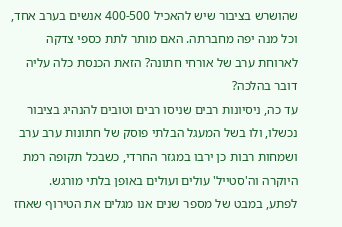שהושרש בציבור שיש להאכיל 400-500 אנשים בערב אחד, וכל מנה יפה מחברתה. האם מותר לתת כספי צדקה לארוחת ערב של אורחי חתונה? הזאת הכנסת כלה עליה דובר בהלכה?
עד כה, ניסיונות רבים שניסו רבים וטובים להנהיג בציבור נכשלו, ולו בשל המעגל הבלתי פוסק של חתונות ערב ערב ושמחות רבות כן ירבו במגזר החרדי, כשבכל תקופה רמת היוקרה וה'סטייל' עולים ועולים באופן בלתי מורגש.
לפתע, במבט של מספר שנים אנו מגלים את הטירוף שאחז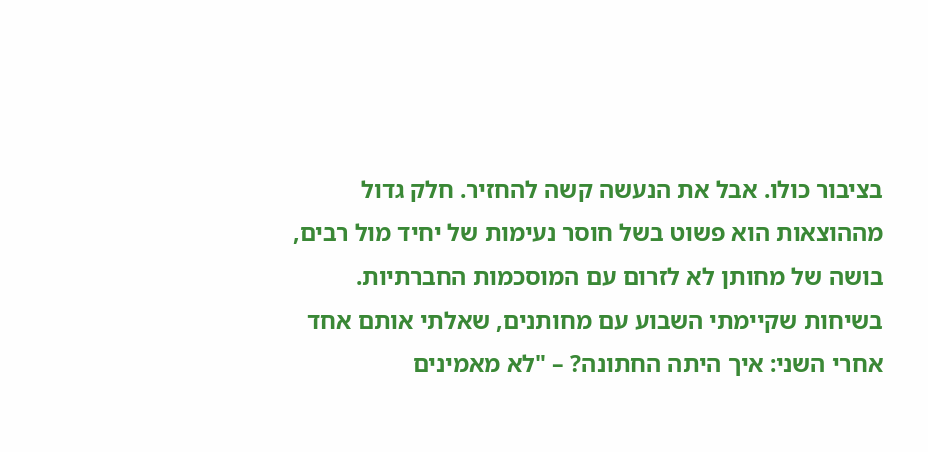בציבור כולו. אבל את הנעשה קשה להחזיר. חלק גדול מההוצאות הוא פשוט בשל חוסר נעימות של יחיד מול רבים, בושה של מחותן לא לזרום עם המוסכמות החברתיות.
בשיחות שקיימתי השבוע עם מחותנים, שאלתי אותם אחד אחרי השני: איך היתה החתונה? – "לא מאמינים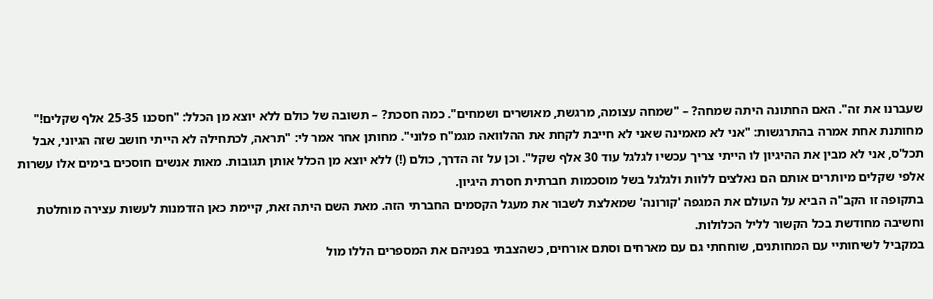שעברנו את זה". האם החתונה היתה שמחה? – "שמחה עצומה, מרגשת, מאושרים ושמחים". כמה חסכת? – תשובה של כולם ללא יוצא מן הכלל: "חסכנו 25-35 אלף שקלים!"
מחותנת אחת אמרה בהתרגשות: "אני לא מאמינה שאני לא חייבת לקחת את ההלוואה מגמ"ח פלוני". מחותן אחר אמר לי: "תראה, לכתחילה לא הייתי חושב שזה הגיוני, אבל תכל'ס, אני לא מבין את ההיגיון לו הייתי צריך עכשיו לגלגל עוד 30 אלף שקל". וכן על זה הדרך, כולם (!) ללא יוצא מן הכלל אותן תגובות. מאות אנשים חוסכים בימים אלו עשרות אלפי שקלים מיותרים אותם הם נאלצים ללוות ולגלגל בשל מוסכמות חברתית חסרת היגיון.
בתקופה זו הקב"ה הביא על העולם את המגפה 'קורונה' שמאלצת לשבור את מעגל הקסמים החברתי הזה. מאת השם היתה זאת, קיימת כאן הזדמנות לעשות עצירה מוחלטת וחשיבה מחודשת בכל הקשור לליל הכלולות.
במקביל לשיחותיי עם המחותנים, שוחחתי גם עם מארחים וסתם אורחים, כשהצבתי בפניהם את המספרים הללו מול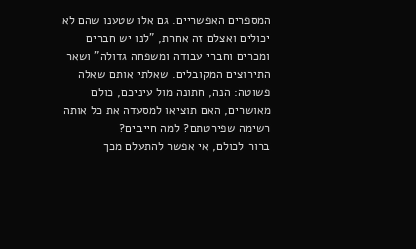המספרים האפשריים. גם אלו שטענו שהם לא יכולים ואצלם זה אחרת, "לנו יש חברים ומכרים וחברי עבודה ומשפחה גדולה" ושאר התירוצים המקובלים. שאלתי אותם שאלה פשוטה: הנה, חתונה מול עיניכם, כולם מאושרים, האם תוציאו למסעדה את כל אותה רשימה שפירטתם? למה חייבים?
ברור לכולם, אי אפשר להתעלם מכך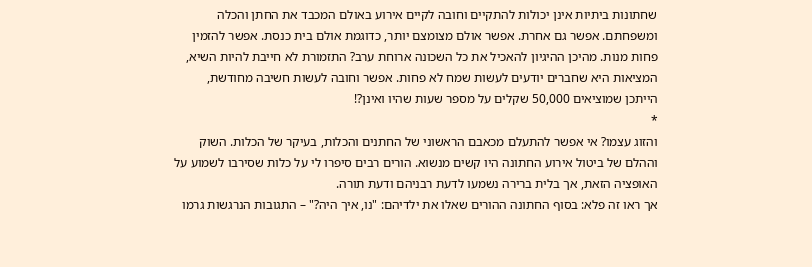שחתונות ביתיות אינן יכולות להתקיים וחובה לקיים אירוע באולם המכבד את החתן והכלה ומשפחתם. אפשר גם אחרת. אפשר אולם מצומצם יותר, כדוגמת אולם בית כנסת. אפשר להזמין פחות מנות. מהיכן ההיגיון להאכיל את כל השכונה ארוחת ערב? התזמורת לא חייבת להיות השיא, המציאות היא שחברים יודעים לעשות שמח לא פחות. אפשר וחובה לעשות חשיבה מחודשת, הייתכן שמוציאים 50,000 שקלים על מספר שעות שהיו ואינן?!
*
והזוג עצמו? אי אפשר להתעלם מכאבם הראשוני של החתנים והכלות, בעיקר של הכלות. השוק וההלם של ביטול אירוע החתונה היו קשים מנשוא. הורים רבים סיפרו לי על כלות שסירבו לשמוע על האופציה הזאת, אך בלית ברירה נשמעו לדעת רבניהם ודעת תורה.
אך ראו זה פלא: בסוף החתונה ההורים שאלו את ילדיהם: "נו, איך היה?" – התגובות הנרגשות גרמו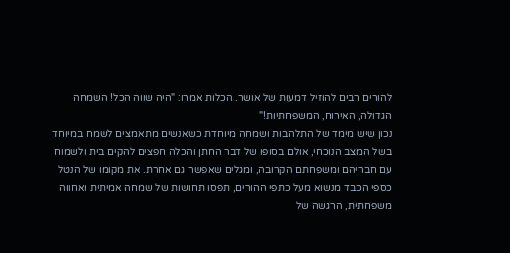להורים רבים להוזיל דמעות של אושר. הכלות אמרו: "היה שווה הכל! השמחה הגדולה, האירוח, המשפחתיות!"
נכון שיש מימד של התלהבות ושמחה מיוחדת כשאנשים מתאמצים לשמח במיוחד בשל המצב הנוכחי, אולם בסופו של דבר החתן והכלה חפצים להקים בית ולשמוח עם חבריהם ומשפחתם הקרובה, ומגלים שאפשר גם אחרת. את מקומו של הנטל כספי הכבד מנשוא מעל כתפי ההורים, תפסו תחושות של שמחה אמיתית ואחווה משפחתית, הרגשה של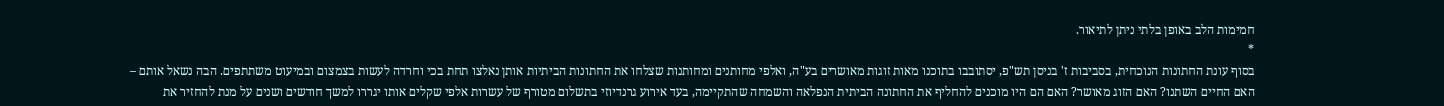חמימות הלב באופן בלתי ניתן לתיאור.
*
בסוף עונת החתונות הנוכחית, בסביבות ז' בניסן תש"פ, יסתובבו בתוכנו מאות זוגות מאושרים בע"ה, ואלפי מחותנים ומחותנות שצלחו את החתונות הביתיות אותן נאלצו תחת בכי וחרדה לעשות בצמצום ובמיעוט משתתפים. הבה נשאל אותם – האם החיים השתנו? האם הזוג מאושר? האם הם היו מוכנים להחליף את החתונה הביתית הנפלאה והשמחה שהתקיימה, בעד אירוע גרנדיוזי בתשלום מטורף של עשרות אלפי שקלים אותו יגררו למשך חודשים ושנים על מנת להחזיר את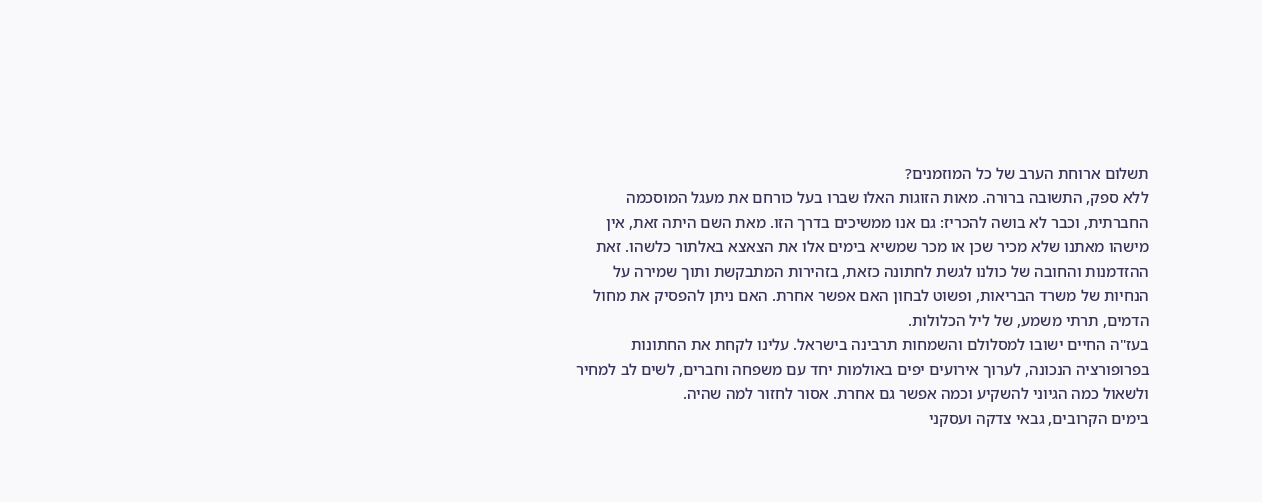תשלום ארוחת הערב של כל המוזמנים?
ללא ספק, התשובה ברורה. מאות הזוגות האלו שברו בעל כורחם את מעגל המוסכמה החברתית, וכבר לא בושה להכריז: גם אנו ממשיכים בדרך הזו. מאת השם היתה זאת, אין מישהו מאתנו שלא מכיר שכן או מכר שמשיא בימים אלו את הצאצא באלתור כלשהו. זאת ההזדמנות והחובה של כולנו לגשת לחתונה כזאת, בזהירות המתבקשת ותוך שמירה על הנחיות של משרד הבריאות, ופשוט לבחון האם אפשר אחרת. האם ניתן להפסיק את מחול הדמים, תרתי משמע, של ליל הכלולות.
בעז"ה החיים ישובו למסלולם והשמחות תרבינה בישראל. עלינו לקחת את החתונות בפרופורציה הנכונה, לערוך אירועים יפים באולמות יחד עם משפחה וחברים, לשים לב למחיר ולשאול כמה הגיוני להשקיע וכמה אפשר גם אחרת. אסור לחזור למה שהיה.
בימים הקרובים, גבאי צדקה ועסקני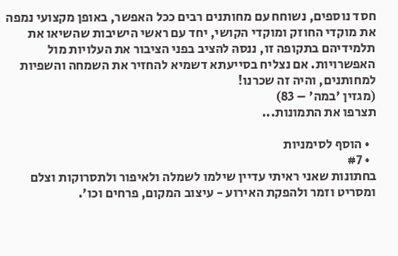חסד נוספים, נשוחח עם מחותנים רבים ככל האפשר, באופן מקצועי נמפה את מוקדי החוזק ומוקדי הקושי, יחד עם ראשי הישיבות שהשיאו את תלמידיהם בתקופה זו, ננסה להציב בפני הציבור את העלויות מול האפשרויות. אם נצליח בסייעתא דשמיא להחזיר את השמחה והשפיות למחותנים, והיה זה שכרנו!
(מגזין 'במה' – 83)
תצרפו את התמונות...

  • הוסף לסימניות
  • #7
בחתונות שאני ראיתי עדיין שילמו לשמלה ולאיפור ולתסרוקות וצלם ומסריט וזמר ולהפקת האירוע - עיצוב המקום, פרחים וכו'.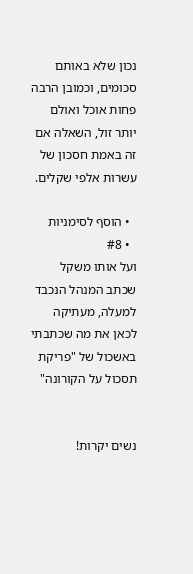נכון שלא באותם סכומים, וכמובן הרבה פחות אוכל ואולם יותר זול, השאלה אם זה באמת חסכון של עשרות אלפי שקלים.

  • הוסף לסימניות
  • #8
ועל אותו משקל שכתב המנהל הנכבד למעלה, מעתיקה לכאן את מה שכתבתי באשכול של "פריקת תסכול על הקורונה"


נשים יקרות!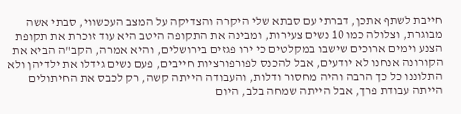חייבת לשתף אתכן, דברתי עם סבתא שלי היקרה והצדיקה על המצב העכשווי, סבתי אשה מבוגרת, וצלולה כמו 10 נשים צעירות, ומבינה את התקופה היטב היא עוד זוכרת את תקופת הצנע וימים ארוכים שישבו במקלטים כי ירו פגזים בירושלים, והיא אמרה, הקב"ה הביא את הקורונה אנחנו לא יודעים, אבל להכנס לפורפורציות חייבים, פעם נשים גידלו את ילדיהן ולא התלוננו כל כך הרבה והיה מחסור ודלות, והעבודה הייתה קשה, רק לכבס את החיתולים הייתה עבודת פרך, אבל הייתה שמחה בלב, היום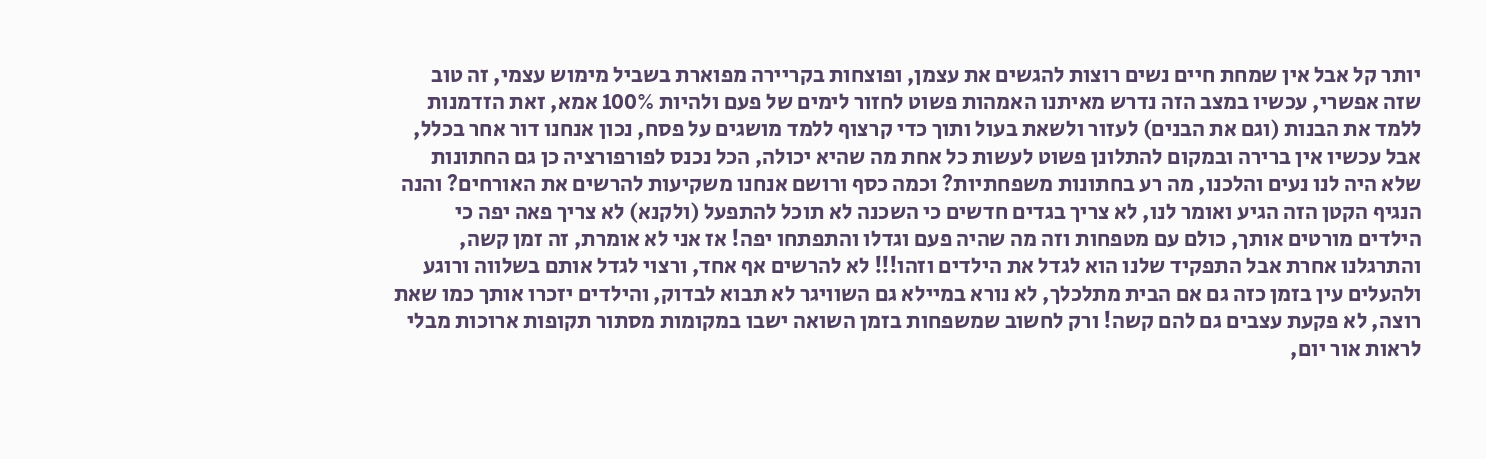יותר קל אבל אין שמחת חיים נשים רוצות להגשים את עצמן, ופוצחות בקריירה מפוארת בשביל מימוש עצמי, זה טוב שזה אפשרי, עכשיו במצב הזה נדרש מאיתנו האמהות פשוט לחזור לימים של פעם ולהיות 100% אמא, זאת הזדמנות ללמד את הבנות (וגם את הבנים) לעזור ולשאת בעול ותוך כדי קרצוף ללמד מושגים על פסח, נכון אנחנו דור אחר בכלל, אבל עכשיו אין ברירה ובמקום להתלונן פשוט לעשות כל אחת מה שהיא יכולה, הכל נכנס לפורפורציה כן גם החתונות שלא היה לנו נעים והלכנו, מה רע בחתונות משפחתיות? וכמה כסף ורושם אנחנו משקיעות להרשים את האורחים? והנה הנגיף הקטן הזה הגיע ואומר לנו, לא צריך בגדים חדשים כי השכנה לא תוכל להתפעל (ולקנא) לא צריך פאה יפה כי הילדים מורטים אותך, כולם עם מטפחות וזה מה שהיה פעם וגדלו והתפתחו יפה! אז אני לא אומרת, זה זמן קשה, והתרגלנו אחרת אבל התפקיד שלנו הוא לגדל את הילדים וזהו!!! לא להרשים אף אחד, ורצוי לגדל אותם בשלווה ורוגע ולהעלים עין בזמן כזה גם אם הבית מתלכלך, לא נורא במיילא גם השוויגר לא תבוא לבדוק, והילדים יזכרו אותך כמו שאת רוצה, לא פקעת עצבים גם להם קשה! ורק לחשוב שמשפחות בזמן השואה ישבו במקומות מסתור תקופות ארוכות מבלי לראות אור יום,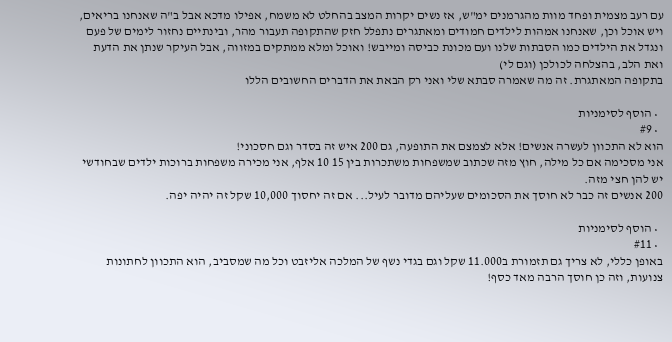עם רעב מצמית ופחד מוות מהגרמנים ימ"ש, אז נשים יקרות המצב בהחלט לא משמח, אפילו מדכא אבל ב"ה שאנחנו בריאים, ויש אוכל וכן, שאנחנו אמהות לילדים חמודים ומאתגרים נתפלל חזק שהתקופה תעבור מהר, ובינתיים נחזור לימים של פעם ונגדל את הילדים כמו הסבתות שלנו ועם מכונת כביסה ומייבש! ואוכל ומלא ממתקים במזווה, אבל העיקר שנתן את הדעת ואת הלב, בהצלחה לכולכן (וגם לי)
בתקופה המאתגרת. זה מה שאמרה סבתא שלי ואני רק הבאת את הדברים החשובים הללו

  • הוסף לסימניות
  • #9
הוא לא התכוון לעשרה אנשים! אלא לצמצם את התופעה, גם 200 איש זה בסדר וגם חסכוני!
אני מסכימה אם כל מילה, חוץ מזה שכתוב שמשפחות משתכרות בין 15 10 אלף, אני מכירה משפחות ברוכות ילדים שבחודשי יש להן חצי מזה.
200 אנשים זה כבר לא חוסך את הסכומים שעליהם מדובר לעיל... אם זה יחסוך 10,000 שקל זה יהיה יפה.

  • הוסף לסימניות
  • #11
באופן כללי, לא צריך גם תזמורת ב11.000 שקל וגם בגדי נשף של המלכה אליזבט וכל מה שמסביב, הוא התכוון לחתונות צנועות, וזה כן חוסך הרבה מאד כסף!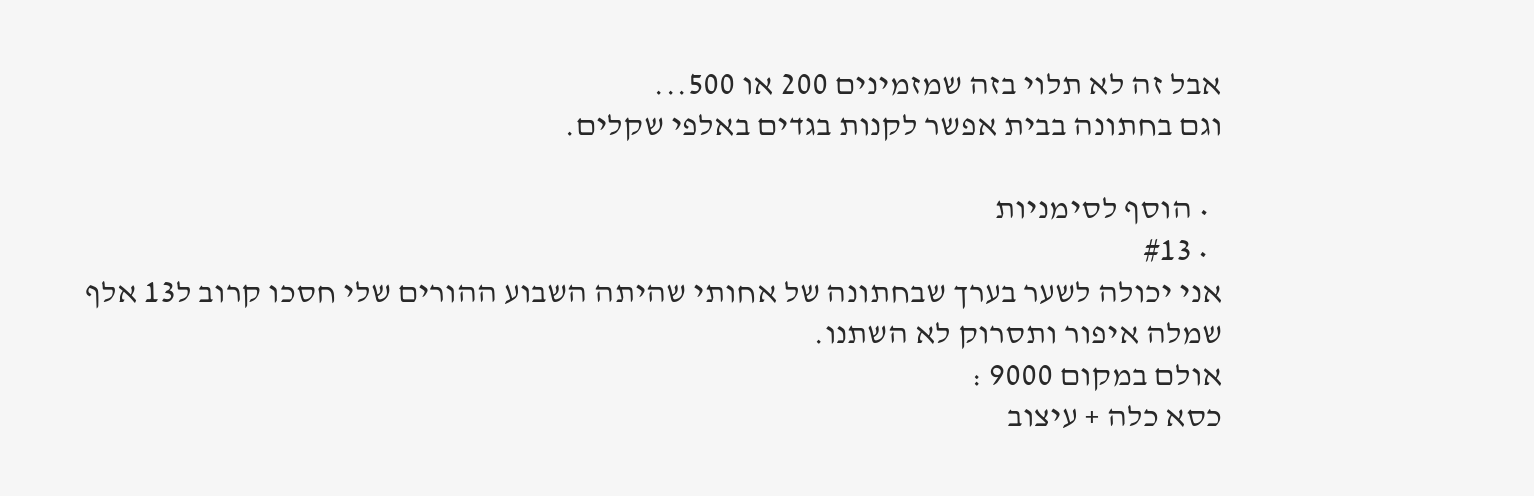אבל זה לא תלוי בזה שמזמינים 200 או 500...
וגם בחתונה בבית אפשר לקנות בגדים באלפי שקלים.

  • הוסף לסימניות
  • #13
אני יכולה לשער בערך שבחתונה של אחותי שהיתה השבוע ההורים שלי חסכו קרוב ל13 אלף
שמלה איפור ותסרוק לא השתנו.
אולם במקום 9000 :
כסא כלה + עיצוב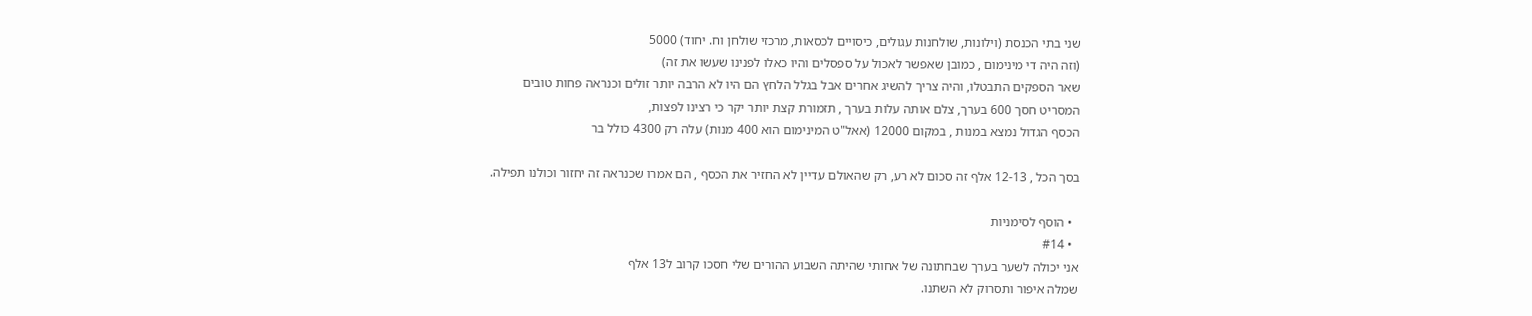שני בתי הכנסת (וילונות, שולחנות עגולים, כיסויים לכסאות, מרכזי שולחן וח. יחוד) 5000
(וזה היה די מינימום , כמובן שאפשר לאכול על ספסלים והיו כאלו לפנינו שעשו את זה)
שאר הספקים התבטלו, והיה צריך להשיג אחרים אבל בגלל הלחץ הם היו לא הרבה יותר זולים וכנראה פחות טובים
המסריט חסך 600 בערך, צלם אותה עלות בערך , תזמורת קצת יותר יקר כי רצינו לפצות,
הכסף הגדול נמצא במנות , במקום 12000 (אאל"ט המינימום הוא 400 מנות) עלה רק 4300 כולל בר

בסך הכל , 12-13 אלף זה סכום לא רע, רק שהאולם עדיין לא החזיר את הכסף , הם אמרו שכנראה זה יחזור וכולנו תפילה.

  • הוסף לסימניות
  • #14
אני יכולה לשער בערך שבחתונה של אחותי שהיתה השבוע ההורים שלי חסכו קרוב ל13 אלף
שמלה איפור ותסרוק לא השתנו.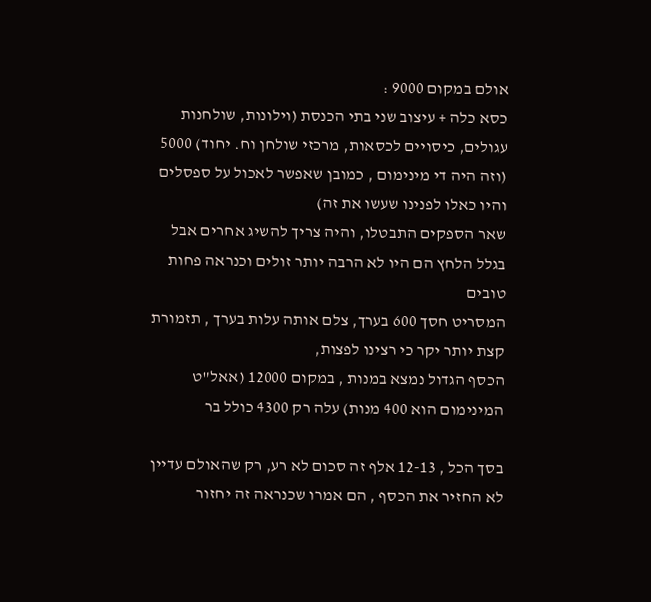אולם במקום 9000 :
כסא כלה + עיצוב שני בתי הכנסת (וילונות, שולחנות עגולים, כיסויים לכסאות, מרכזי שולחן וח. יחוד) 5000
(וזה היה די מינימום , כמובן שאפשר לאכול על ספסלים והיו כאלו לפנינו שעשו את זה)
שאר הספקים התבטלו, והיה צריך להשיג אחרים אבל בגלל הלחץ הם היו לא הרבה יותר זולים וכנראה פחות טובים
המסריט חסך 600 בערך, צלם אותה עלות בערך , תזמורת קצת יותר יקר כי רצינו לפצות,
הכסף הגדול נמצא במנות , במקום 12000 (אאל"ט המינימום הוא 400 מנות) עלה רק 4300 כולל בר

בסך הכל , 12-13 אלף זה סכום לא רע, רק שהאולם עדיין לא החזיר את הכסף , הם אמרו שכנראה זה יחזור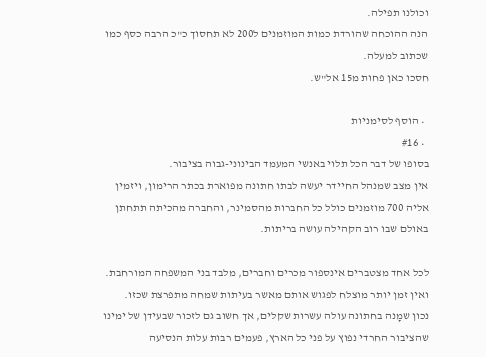וכולנו תפילה.
הנה ההוכחה שהורדת כמות המוזמנים ל200 לא תחסוך כ"כ הרבה כסף כמו שכתוב למעלה.
חסכו כאן פחות מ15 אל"ש.

  • הוסף לסימניות
  • #16
בסופו של דבר הכל תלוי באנשי המעמד הבינוני-גבוה בציבור.
אין מצב שמנהל החיידר יעשה לבתו חתונה מפוארת בכתר הרימון, ויזמין אליה 700 מוזמנים כולל כל החברות מהסמינר, והחברה מהכיתה תתחתן באולם שבו רוב הקהילה עושה בריתות.

לכל אחד מצטברים אינספור מכרים וחברים, מלבד בני המשפחה המורחבת. ואין זמן יותר מוצלח לפגוש אותם מאשר בעיתות שמחה מתפרצת שכזו.
נכון שמָנה בחתונה עולה עשרות שקלים, אך חשוב גם לזכור שבעידן של ימינו שהציבור החרדי נפוץ על פני כל הארץ, פעמים רבות עלות הנסיעה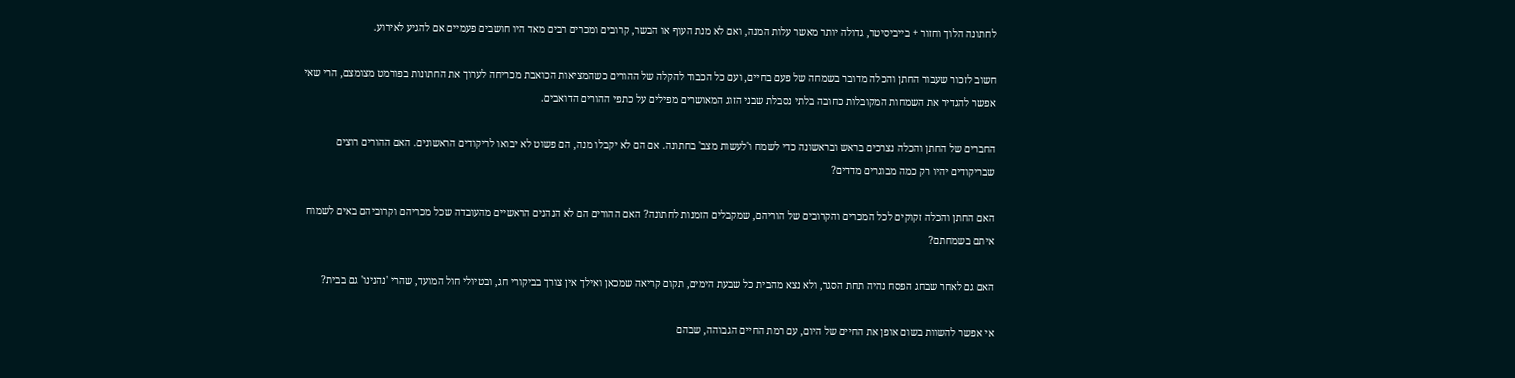לחתונה הלוך וחזור + בייביסיטר, גדולה יותר מאשר עלות המנה, ואם לא מנת העוף או הבשר, קרובים ומכרים רבים מאד היו חושבים פעמיים אם להגיע לאירוע.

חשוב לזכור שעבור החתן והכלה מדובר בשמחה של פעם בחיים, ועם כל הכבוד להקלה של ההורים כשהמציאות הכואבת מכריחה לערוך את החתונות בפורמט מצומצם, הרי שאי אפשר להגדיר את השמחות המקובלות כחובה בלתי נסבלת שבני הזוג המאושרים מפילים על כתפי ההורים הדואבים.

החברים של החתן והכלה נצרכים בראש ובראשונה כדי לשמח ו'לעשות מצב' בחתונה. אם הם לא יקבלו מנה, הם פשוט לא יבואו לריקודים הראשונים. האם ההורים רוצים שבריקודים יהיו רק כמה מבוגרים מדדים?

האם החתן והכלה זקוקים לכל המכרים והקרובים של הוריהם, שמקבלים הזמנות לחתונה? האם ההורים הם לא הנהנים הראשיים מהעובדה שכל מכריהם וקרוביהם באים לשמוח איתם בשמחתם?

האם גם לאחר שבחג הפסח נהיה תחת הסגר, ולא נצא מהבית כל שבעת הימים, תקום קריאה שמכאן ואילך אין צורך בביקורי חג, ובטיולי חול המועד, שהרי 'נהנינו' גם בבית?

אי אפשר להשוות בשום אופן את החיים של היום, עם רמת החיים הגבוהה, שבהם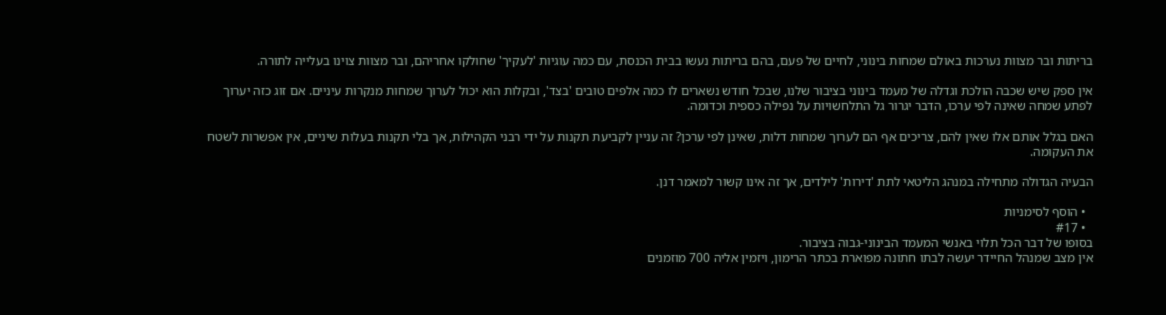בריתות ובר מצוות נערכות באולם שמחות בינוני, לחיים של פעם, בהם בריתות נעשו בבית הכנסת, עם כמה עוגיות 'לעקיך' שחולקו אחריהם, ובר מצוות צוינו בעלייה לתורה.

אין ספק שיש שכבה הולכת וגדלה של מעמד בינוני בציבור שלנו, שבכל חודש נשארים לו כמה אלפים טובים 'בצד', ובקלות הוא יכול לערוך שמחות מנקרות עיניים. אם זוג כזה יערוך לפתע שמחה שאינה לפי ערכו, הדבר יגרור גל התלחשויות על נפילה כספית וכדומה.

האם בגלל אותם אלו שאין להם, צריכים אף הם לערוך שמחות דלות, שאינן לפי ערכן? זה עניין לקביעת תקנות על ידי רבני הקהילות, אך בלי תקנות בעלות שיניים, אין אפשרות לשטח את העקומה.

הבעיה הגדולה מתחילה במנהג הליטאי לתת 'דירות' לילדים, אך זה אינו קשור למאמר דנן.

  • הוסף לסימניות
  • #17
בסופו של דבר הכל תלוי באנשי המעמד הבינוני-גבוה בציבור.
אין מצב שמנהל החיידר יעשה לבתו חתונה מפוארת בכתר הרימון, ויזמין אליה 700 מוזמנים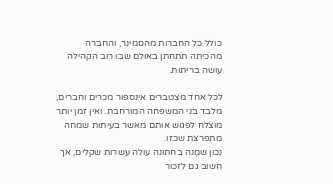כולל כל החברות מהסמינר, והחברה מהכיתה תתחתן באולם שבו רוב הקהילה עושה בריתות.

לכל אחד מצטברים אינספור מכרים וחברים, מלבד בני המשפחה המורחבת. ואין זמן יותר מוצלח לפגוש אותם מאשר בעיתות שמחה מתפרצת שכזו.
נכון שמָנה בחתונה עולה עשרות שקלים, אך חשוב גם לזכור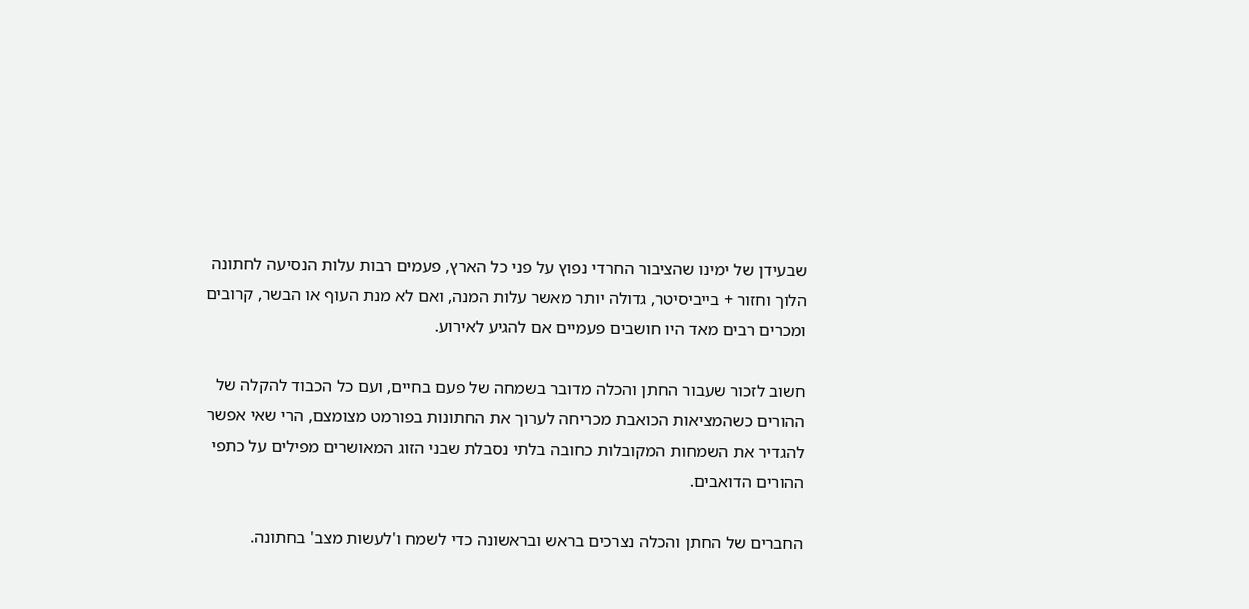שבעידן של ימינו שהציבור החרדי נפוץ על פני כל הארץ, פעמים רבות עלות הנסיעה לחתונה הלוך וחזור + בייביסיטר, גדולה יותר מאשר עלות המנה, ואם לא מנת העוף או הבשר, קרובים ומכרים רבים מאד היו חושבים פעמיים אם להגיע לאירוע.

חשוב לזכור שעבור החתן והכלה מדובר בשמחה של פעם בחיים, ועם כל הכבוד להקלה של ההורים כשהמציאות הכואבת מכריחה לערוך את החתונות בפורמט מצומצם, הרי שאי אפשר להגדיר את השמחות המקובלות כחובה בלתי נסבלת שבני הזוג המאושרים מפילים על כתפי ההורים הדואבים.

החברים של החתן והכלה נצרכים בראש ובראשונה כדי לשמח ו'לעשות מצב' בחתונה.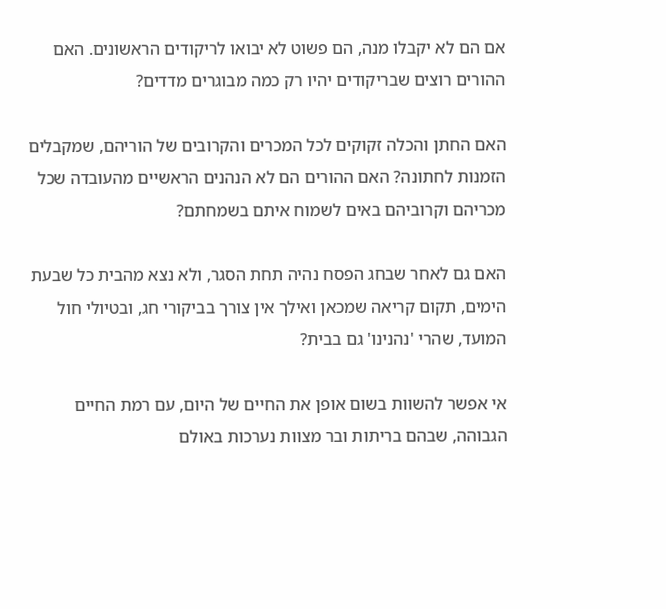אם הם לא יקבלו מנה, הם פשוט לא יבואו לריקודים הראשונים. האם ההורים רוצים שבריקודים יהיו רק כמה מבוגרים מדדים?

האם החתן והכלה זקוקים לכל המכרים והקרובים של הוריהם, שמקבלים הזמנות לחתונה? האם ההורים הם לא הנהנים הראשיים מהעובדה שכל מכריהם וקרוביהם באים לשמוח איתם בשמחתם?

האם גם לאחר שבחג הפסח נהיה תחת הסגר, ולא נצא מהבית כל שבעת הימים, תקום קריאה שמכאן ואילך אין צורך בביקורי חג, ובטיולי חול המועד, שהרי 'נהנינו' גם בבית?

אי אפשר להשוות בשום אופן את החיים של היום, עם רמת החיים הגבוהה, שבהם בריתות ובר מצוות נערכות באולם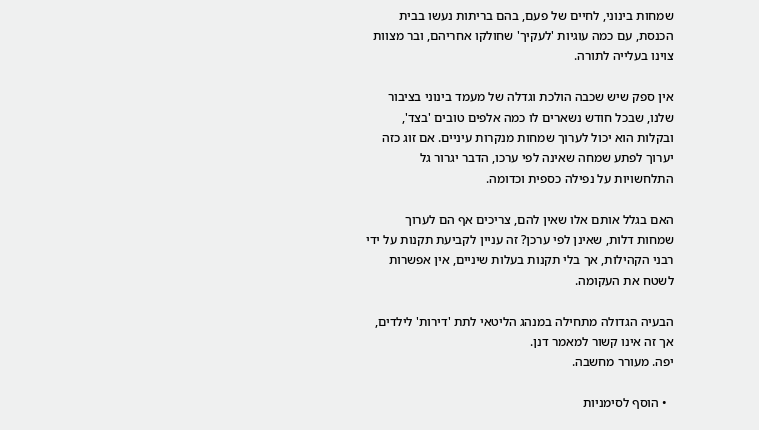שמחות בינוני, לחיים של פעם, בהם בריתות נעשו בבית הכנסת, עם כמה עוגיות 'לעקיך' שחולקו אחריהם, ובר מצוות צוינו בעלייה לתורה.

אין ספק שיש שכבה הולכת וגדלה של מעמד בינוני בציבור שלנו, שבכל חודש נשארים לו כמה אלפים טובים 'בצד', ובקלות הוא יכול לערוך שמחות מנקרות עיניים. אם זוג כזה יערוך לפתע שמחה שאינה לפי ערכו, הדבר יגרור גל התלחשויות על נפילה כספית וכדומה.

האם בגלל אותם אלו שאין להם, צריכים אף הם לערוך שמחות דלות, שאינן לפי ערכן? זה עניין לקביעת תקנות על ידי רבני הקהילות, אך בלי תקנות בעלות שיניים, אין אפשרות לשטח את העקומה.

הבעיה הגדולה מתחילה במנהג הליטאי לתת 'דירות' לילדים, אך זה אינו קשור למאמר דנן.
יפה. מעורר מחשבה.

  • הוסף לסימניות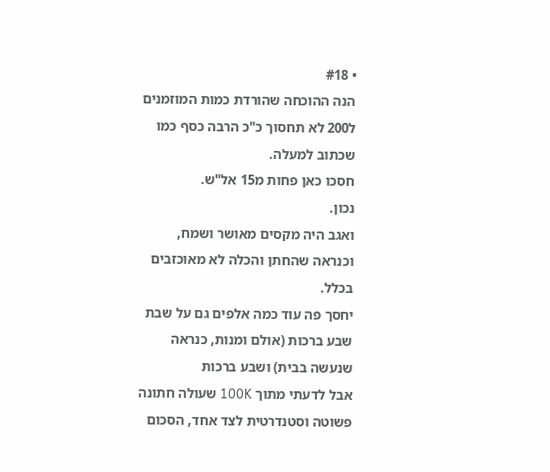• #18
הנה ההוכחה שהורדת כמות המוזמנים ל200 לא תחסוך כ"כ הרבה כסף כמו שכתוב למעלה.
חסכו כאן פחות מ15 אל"ש.
נכון.
ואגב היה מקסים מאושר ושמח, וכנראה שהחתן והכלה לא מאוכזבים בכלל.
יחסך פה עוד כמה אלפים גם על שבת שבע ברכות (אולם ומנות, כנראה שנעשה בבית) ושבע ברכות
אבל לדעתי מתוך 100K שעולה חתונה פשוטה וסטנדרטית לצד אחד, הסכום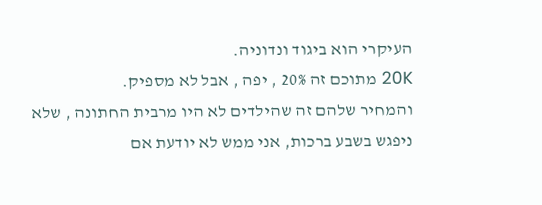העיקרי הוא ביגוד ונדוניה.
20K מתוכם זה 20% , יפה , אבל לא מספיק.
והמחיר שלהם זה שהילדים לא היו מרבית החתונה , שלא ניפגש בשבע ברכות, אני ממש לא יודעת אם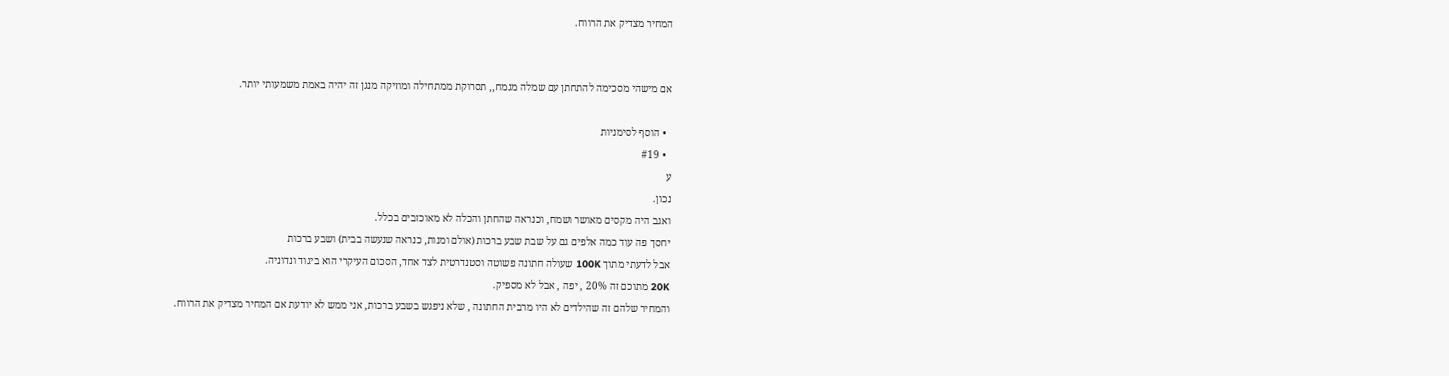המחיר מצדיק את הרווח.


אם מישהי מסכימה להתחתן עם שמלה מגמח,, תסרוקת ממתחילה ומוזיקה מנגן זה יהיה באמת משמעותי יותר.

  • הוסף לסימניות
  • #19
ע
נכון.
ואגב היה מקסים מאושר ושמח, וכנראה שהחתן והכלה לא מאוכזבים בכלל.
יחסך פה עוד כמה אלפים גם על שבת שבע ברכות (אולם ומנות, כנראה שנעשה בבית) ושבע ברכות
אבל לדעתי מתוך 100K שעולה חתונה פשוטה וסטנדרטית לצד אחד, הסכום העיקרי הוא ביגוד ונדוניה.
20K מתוכם זה 20% , יפה , אבל לא מספיק.
והמחיר שלהם זה שהילדים לא היו מרבית החתונה , שלא ניפגש בשבע ברכות, אני ממש לא יודעת אם המחיר מצדיק את הרווח.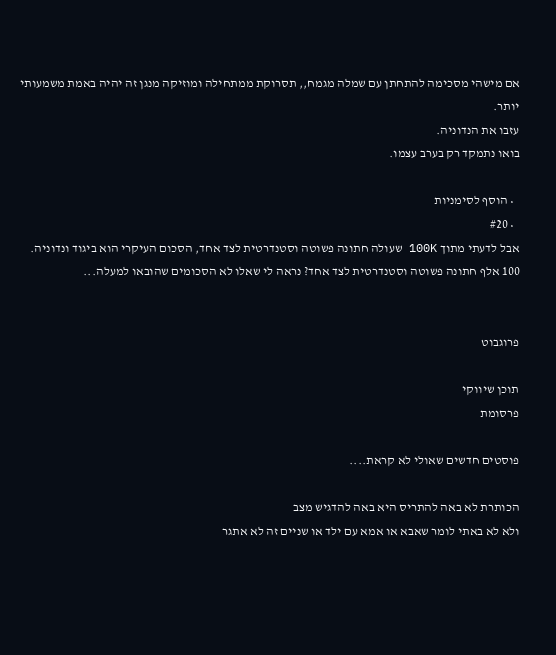אם מישהי מסכימה להתחתן עם שמלה מגמח,, תסרוקת ממתחילה ומוזיקה מנגן זה יהיה באמת משמעותי יותר.
עזבו את הנדוניה.
בואו נתמקד רק בערב עצמו.

  • הוסף לסימניות
  • #20
אבל לדעתי מתוך 100K שעולה חתונה פשוטה וסטנדרטית לצד אחד, הסכום העיקרי הוא ביגוד ונדוניה.
100 אלף חתונה פשוטה וסטנדרטית לצד אחד? נראה לי שאלו לא הסכומים שהובאו למעלה...


פרוגבוט

תוכן שיווקי
פרסומת

פוסטים חדשים שאולי לא קראת....

הכותרת לא באה להתריס היא באה להדגיש מצב
ולא לא באתי לומר שאבא או אמא עם ילד או שניים זה לא אתגר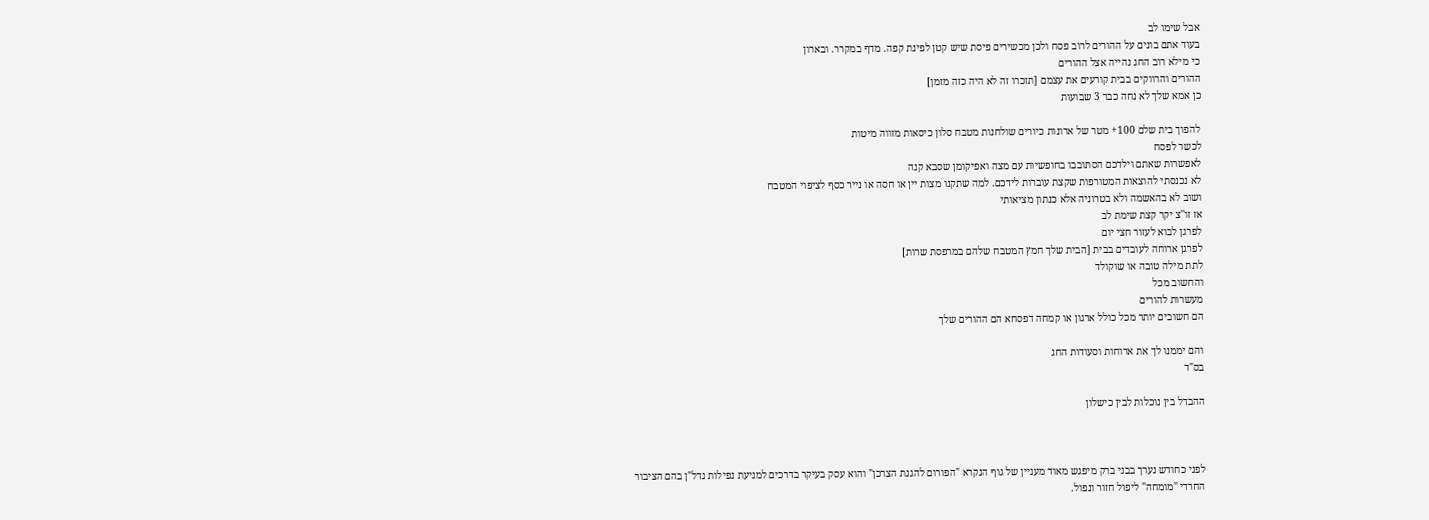אבל שימו לב
בעוד אתם בונים על ההורים לרוב פסח ולכן מכשירים פיסת שיש קטן לפינת קפה. מדף במקרר. ובארון
כי מילא רוב החג נהייה אצל ההורים
ההורים והרווקים בבית קורעים את עצמם [תזכרו זה לא היה כזה מזמן]
כן אמא שלך לא נחה כבר 3 שבועות

להפוך בית שלם 100+ מטר של ארונות כיורים שולחנות מטבח סלון כיסאות מזווה מיטות
לכשר לפסח
לאפשרות שאתם וילדכם הסתובבו בחופשיות עם מצה ואפיקומן שסבא קנה
לא נכנסתי להוצאות המטורפות שקצת עוברות לידכם. למה שתקנו מצות יין או חסה או נייר כסף לציפוי המטבח
ושוב לא בהאשמה ולא בטרוניה אלא כנתון מציאותי
אז זו''צ יקר קצת שימת לב
לפרגן לבוא לעזור חצי יום
לפרגן ארוחה לעובדים בבית [הבית שלך חמץ המטבח שלהם במרפסת שרות]
לתת מילה טובה או שוקולד
והחשוב מכל
מעשרות להורים
הם חשובים יותר מכל כולל ארגון או קמחה דפסחא הם ההורים שלך

והם יממנו לך את ארוחות וסעודות החג
בס"ד

ההבדל בין נוכלות לבין כישלון



לפני כחודש נערך בבני ברק מיפגש מאוד מעניין של גוף הנקרא "הפורום להגנת הצרכן" והוא עסק בעיקר בדרכים למניעת נפילות נדל"ן בהם הציבור החרדי "מומחה" ליפול חזור ונפול.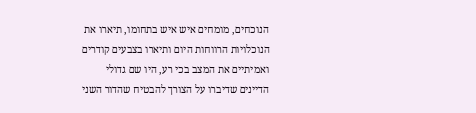הנוכחים, מומחים איש איש בתחומו, תיארו את הנוכלויות הרווחות היום ותיארו בצבעים קודרים ואמיתיים את המצב בכי רע, היו שם גדולי הדיינים שדיברו על הצורך להבטיח שהדור השני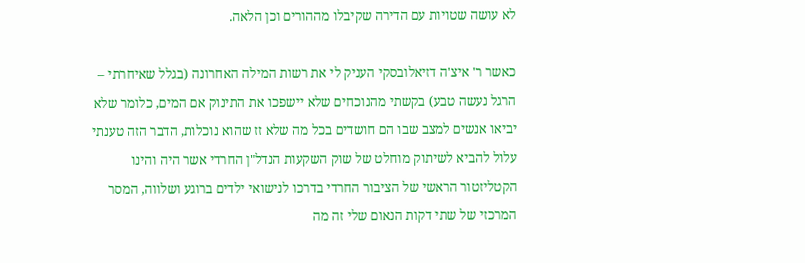לא עושה שטויות עם הדירה שקיבלו מההורים וכן הלאה.

כאשר ר' איצ'ה דזיאלובסקי העניק לי את רשות המילה האחרונה (בגלל שאיחרתי – הרגל נעשה טבע) בקשתי מהנוכחים שלא יישפכו את התינוק אם המים, כלומר שלא יביאו אנשים למצב שבו הם חושדים בכל מה שלא זז שהוא נוכלות, הדבר הזה טענתי עלול להביא לשיתוק מוחלט של שוק השקעות הנדל"ן החרדי אשר היה והינו הקטליזטור הראשי של הציבור החרדי בדרכו לנישואי ילדים ברוגע ושלווה, המסר המרכזי של שתי דקות הנאום שלי זה מה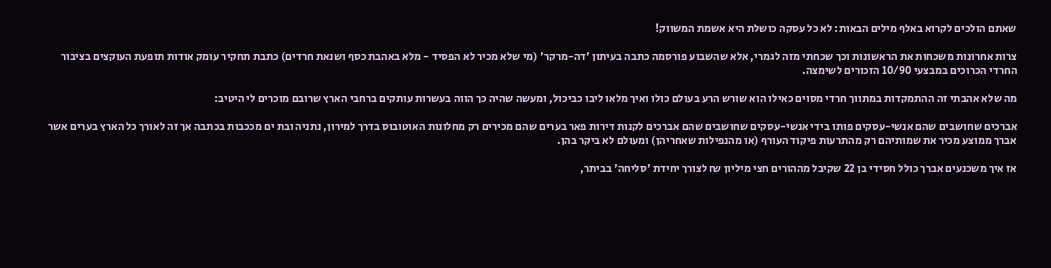שאתם הולכים לקרוא באלף מילים הבאות: לא כל עסקה כושלת היא אשמת המשווק!

צרות אחרונות משכחות את הראשונות וכך שכחתי מזה לגמרי, אלא שהשבוע פורסמה כתבה בעיתון 'דה-מרקר' (מי שלא מכיר לא הפסיד - מלא באהבת כסף ושנאת חרדים) כתבת תחקיר עומק אודות תופעת העוקצים בציבור החרדי הכרוכים במבצעי 10/90 הזכורים לשימצה.

מה שלא אהבתי זה ההתמקדות במתווך חרדי מסוים כאילו הוא שורש הרע בעולם כולו ואיך מלאו ליבו כביכול, ומעשה שהיה כך הווה בעשרות עותקים ברחבי הארץ שרובם מוכרים לי היטיב:

אברכים שחושבים שהם אנשי-עסקים פותו בידי אנשי-עסקים שחושבים שהם אברכים לקנות דירות פאר בערים שהם מכירים רק מחלונות האוטובוס בדרך למירון, נתניה ובת ים מככבות בכתבה אך זה לאורך כל הארץ בערים אשר אברך ממוצע מכיר את שמותיהם רק מהתרעות פיקוד העורף (או מהנפילות שאחריהן) ומעולם לא ביקר בהן.

אז איך משכנעים אברך כולל חסידי בן 22 שקיבל מההורים חצי מיליון ₪ לצורך יחידת 'סליחה' בביתר,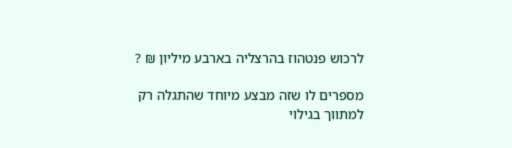לרכוש פנטהוז בהרצליה בארבע מיליון ₪ ?

מספרים לו שזה מבצע מיוחד שהתגלה רק למתווך בגילוי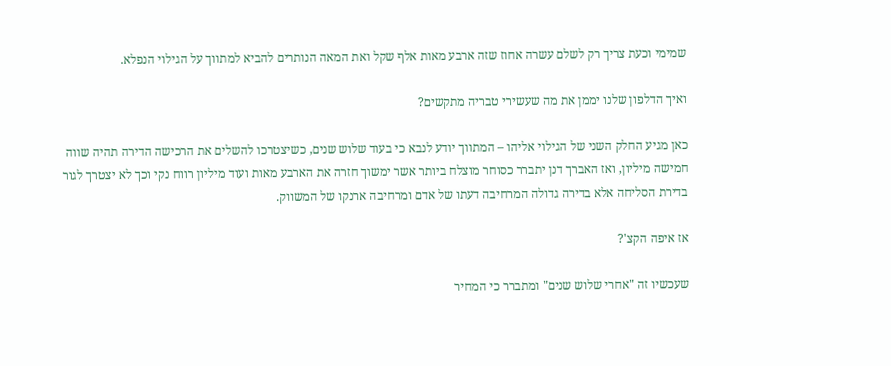שמימי וכעת צריך רק לשלם עשרה אחוז שזה ארבע מאות אלף שקל ואת המאה הנותרים להביא למתווך על הגילוי הנפלא.

ואיך הדלפון שלנו יממן את מה שעשירי טבריה מתקשים?

כאן מגיע החלק השני של הגילוי אליהו – המתווך יודע לנבא כי בעוד שלוש שנים, כשיצטרכו להשלים את הרכישה הדירה תהיה שווה חמישה מיליון, ואז האברך דנן יתברר כסוחר מוצלח ביותר אשר ימשוך חזרה את הארבע מאות ועוד מיליון רווח נקי וכך לא יצטרך לגור בדירת הסליחה אלא בדירה גדולה המרחיבה דעתו של אדם ומרחיבה ארנקו של המשווק.

אז איפה הקצ'?

שעכשיו זה "אחרי שלוש שנים" ומתברר כי המחיר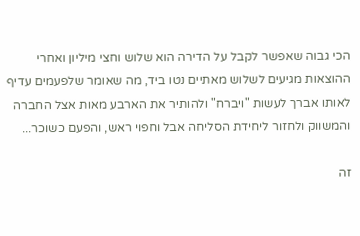הכי גבוה שאפשר לקבל על הדירה הוא שלוש וחצי מיליון ואחרי ההוצאות מגיעים לשלוש מאתיים נטו ביד, מה שאומר שלפעמים עדיף לאותו אברך לעשות "ויברח" ולהותיר את הארבע מאות אצל החברה והמשווק ולחזור ליחידת הסליחה אבל וחפוי ראש, והפעם כשוכר...

זה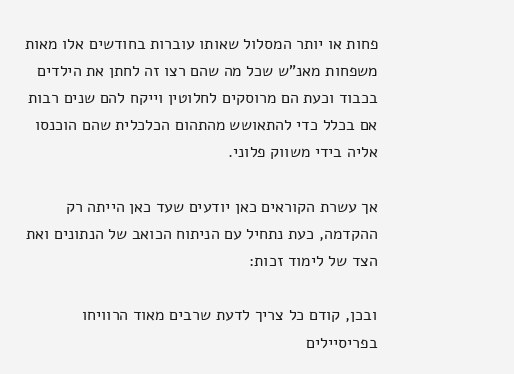פחות או יותר המסלול שאותו עוברות בחודשים אלו מאות משפחות מאנ"ש שכל מה שהם רצו זה לחתן את הילדים בכבוד וכעת הם מרוסקים לחלוטין וייקח להם שנים רבות אם בכלל כדי להתאושש מהתהום הכלכלית שהם הוכנסו אליה בידי משווק פלוני.

אך עשרת הקוראים כאן יודעים שעד כאן הייתה רק ההקדמה, כעת נתחיל עם הניתוח הכואב של הנתונים ואת הצד של לימוד זכות:

ובכן, קודם כל צריך לדעת שרבים מאוד הרוויחו בפריסיילים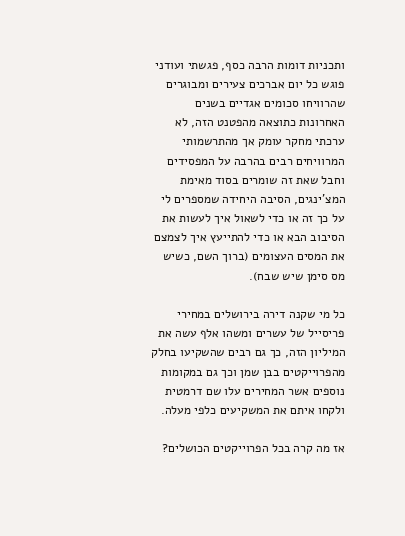ותכניות דומות הרבה כסף, פגשתי ועודני פוגש כל יום אברכים צעירים ומבוגרים שהרוויחו סכומים אגדיים בשנים האחרונות כתוצאה מהפטנט הזה, לא ערכתי מחקר עומק אך מהתרשמותי המרוויחים רבים בהרבה על המפסידים וחבל שאת זה שומרים בסוד מאימת המצ'ינגים, הסיבה היחידה שמספרים לי על כך זה או כדי לשאול איך לעשות את הסיבוב הבא או כדי להתייעץ איך לצמצם את המסים העצומים (ברוך השם, כשיש מס סימן שיש שבח).

כל מי שקנה דירה בירושלים במחירי פריסייל של עשרים ומשהו אלף עשה את המיליון הזה, כך גם רבים שהשקיעו בחלק מהפרוייקטים בבן שמן וכך גם במקומות נוספים אשר המחירים עלו שם דרמטית ולקחו איתם את המשקיעים כלפי מעלה.

אז מה קרה בכל הפרוייקטים הכושלים?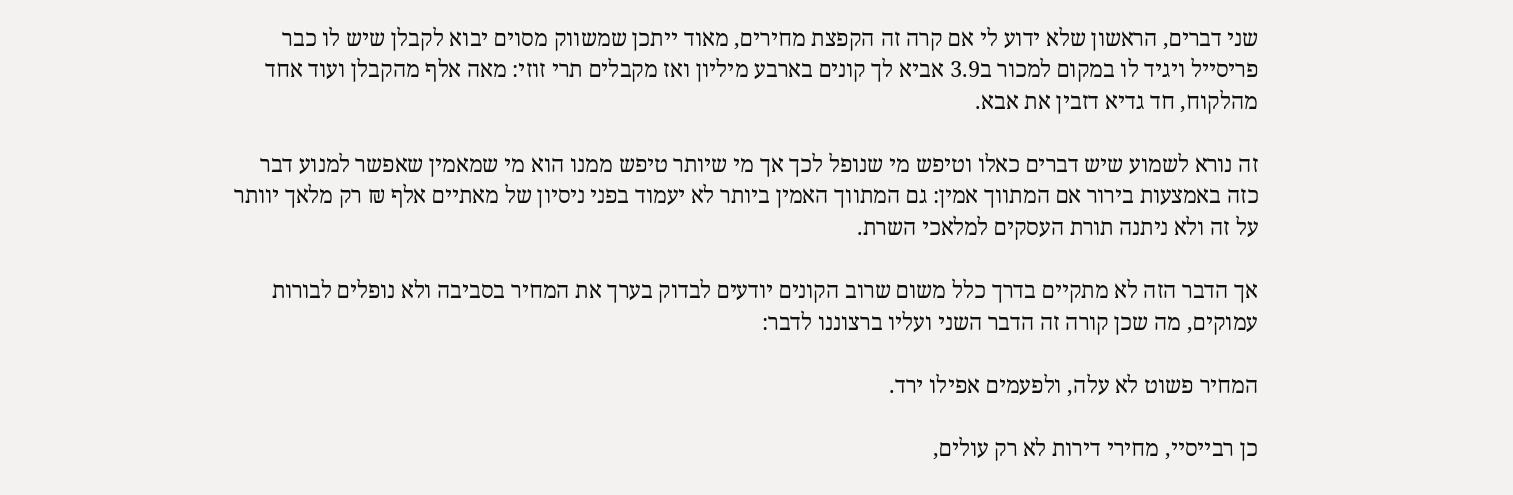שני דברים, הראשון שלא ידוע לי אם קרה זה הקפצת מחירים, מאוד ייתכן שמשווק מסוים יבוא לקבלן שיש לו כבר פריסייל ויגיד לו במקום למכור ב3.9 אביא לך קונים בארבע מיליון ואז מקבלים תרי זוזי: מאה אלף מהקבלן ועוד אחד מהלקוח, חד גדיא דזבין את אבא.

זה נורא לשמוע שיש דברים כאלו וטיפש מי שנופל לכך אך מי שיותר טיפש ממנו הוא מי שמאמין שאפשר למנוע דבר כזה באמצעות בירור אם המתווך אמין: גם המתווך האמין ביותר לא יעמוד בפני ניסיון של מאתיים אלף ₪ רק מלאך יוותר על זה ולא ניתנה תורת העסקים למלאכי השרת.

אך הדבר הזה לא מתקיים בדרך כלל משום שרוב הקונים יודעים לבדוק בערך את המחיר בסביבה ולא נופלים לבורות עמוקים, מה שכן קורה זה הדבר השני ועליו ברצוננו לדבר:

המחיר פשוט לא עלה, ולפעמים אפילו ירד.

כן רבייסיי, מחירי דירות לא רק עולים,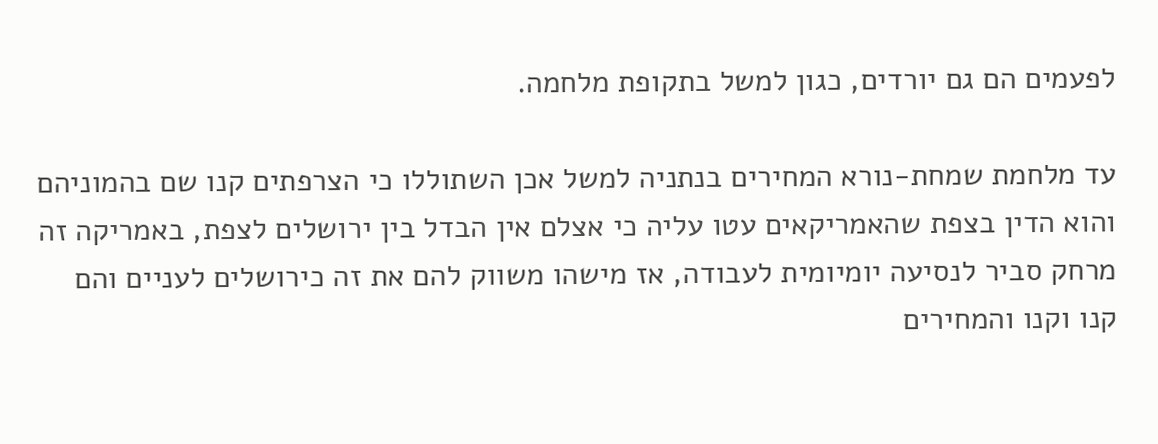לפעמים הם גם יורדים, כגון למשל בתקופת מלחמה.

עד מלחמת שמחת-נורא המחירים בנתניה למשל אכן השתוללו כי הצרפתים קנו שם בהמוניהם והוא הדין בצפת שהאמריקאים עטו עליה כי אצלם אין הבדל בין ירושלים לצפת, באמריקה זה מרחק סביר לנסיעה יומיומית לעבודה, אז מישהו משווק להם את זה כירושלים לעניים והם קנו וקנו והמחירים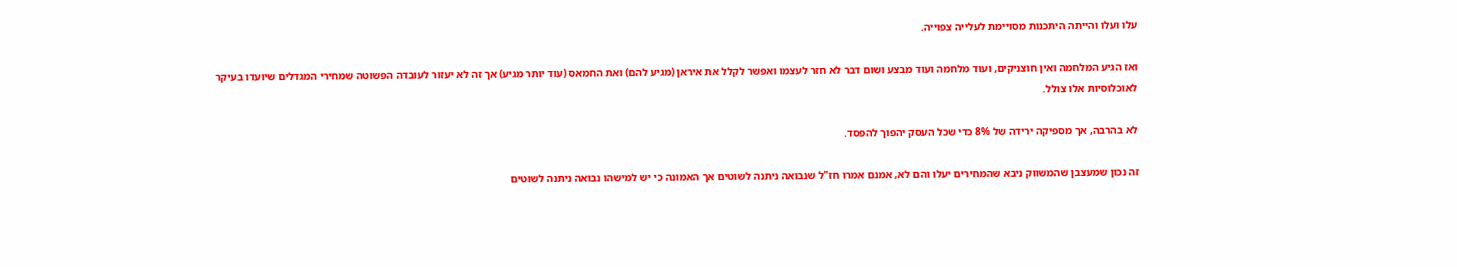עלו ועלו והייתה היתכנות מסויימת לעלייה צפוייה.

ואז הגיע המלחמה ואין חוצניקים, ועוד מלחמה ועוד מבצע ושום דבר לא חזר לעצמו ואפשר לקלל את איראן (מגיע להם) ואת החמאס (עוד יותר מגיע) אך זה לא יעזור לעובדה הפשוטה שמחירי המגדלים שיועדו בעיקר לאוכלוסיות אלו צולל.

לא בהרבה, אך מספיקה ירידה של 8% כדי שכל העסק יהפוך להפסד.

זה נכון שמעצבן שהמשווק ניבא שהמחירים יעלו והם לא, אמנם אמרו חז"ל שנבואה ניתנה לשוטים אך האמונה כי יש למישהו נבואה ניתנה לשוטים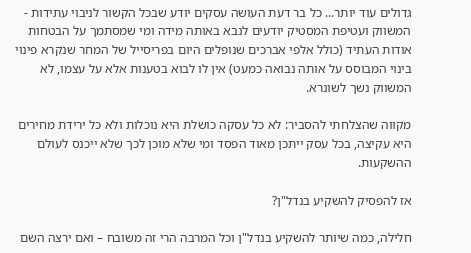גדולים עוד יותר... כל בר דעת העושה עסקים יודע שבכל הקשור לניבוי עתידות - המשווק ועטיפת המסטיק יודעים לנבא באותה מידה ומי שמסתמך על הבטחות אודות העתיד (כולל אלפי אברכים שנופלים היום בפריסייל של המחר שנקרא פינוי בינוי המבוסס על אותה נבואה כמעט) אין לו לבוא בטענות אלא על עצמו, לא המשווק נשך לשונרא.

מקווה שהצלחתי להסביר: לא כל עסקה כושלת היא נוכלות ולא כל ירידת מחירים היא עקיצה, בכל עסק ייתכן מאוד הפסד ומי שלא מוכן לכך שלא ייכנס לעולם ההשקעות.

אז להפסיק להשקיע בנדל"ן?

חלילה, כמה שיותר להשקיע בנדל"ן וכל המרבה הרי זה משובח – ואם ירצה השם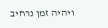ויהיה זמן נרחיב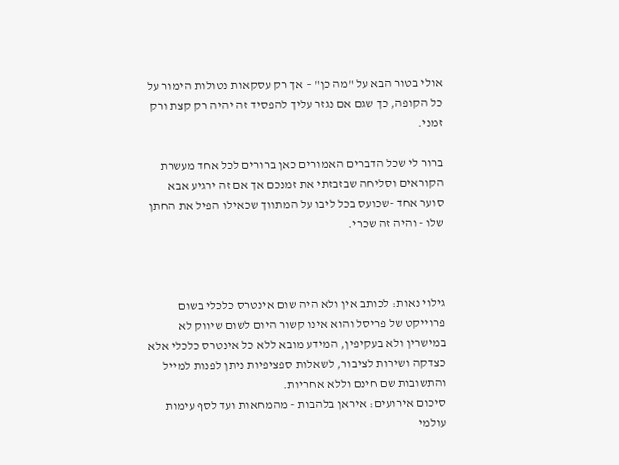אולי בטור הבא על "מה כן" – אך רק עסקאות נטולות הימור על כל הקופה, כך שגם אם נגזר עליך להפסיד זה יהיה רק קצת ורק זמני.

ברור לי שכל הדברים האמורים כאן ברורים לכל אחד מעשרת הקוראים וסליחה שבזבזתי את זמנכם אך אם זה ירגיע אבא סוער אחד -שכועס בכל ליבו על המתווך שכאילו הפיל את החתן שלו - והיה זה שכרי.



גילוי נאות: לכותב אין ולא היה שום אינטרס כלכלי בשום פרוייקט של פריסל והוא אינו קשור היום לשום שיווק לא במישרין ולא בעקיפין, המידע מובא ללא כל אינטרס כלכלי אלא כצדקה ושירות לציבור, לשאלות ספציפיות ניתן לפנות למייל והתשובות שם חינם וללא אחריות.
סיכום אירועים: איראן בלהבות - מהמחאות ועד לסף עימות עולמי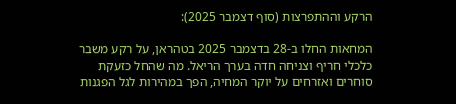הרקע וההתפרצות (סוף דצמבר 2025):

המחאות החלו ב-28 בדצמבר 2025 בטהראן, על רקע משבר כלכלי חריף וצניחה חדה בערך הריאל. מה שהחל כזעקת סוחרים ואזרחים על יוקר המחיה, הפך במהירות לגל הפגנות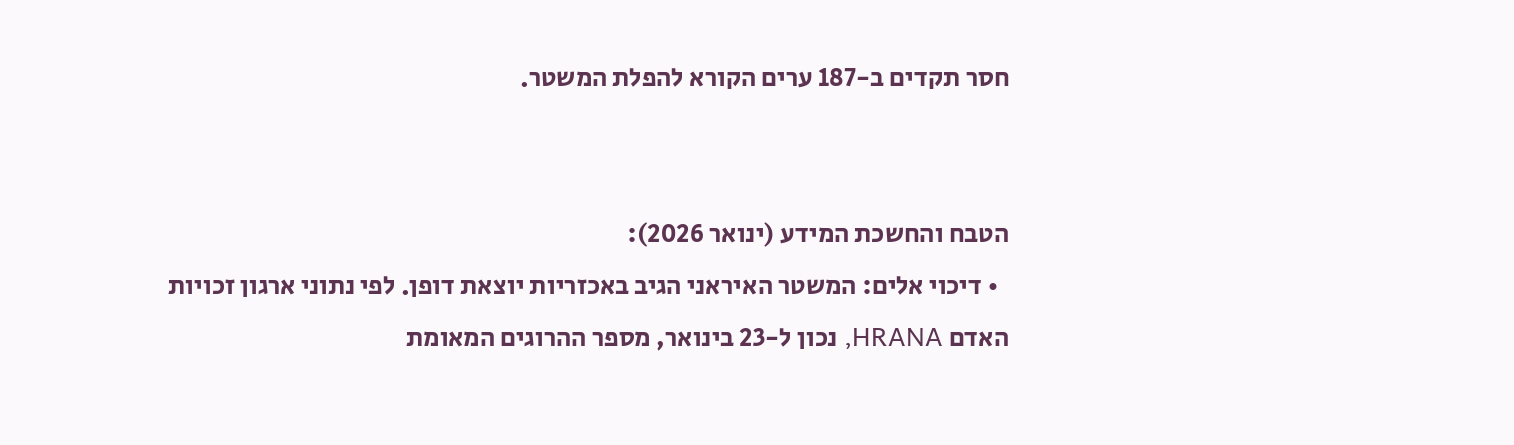חסר תקדים ב-187 ערים הקורא להפלת המשטר.


הטבח והחשכת המידע (ינואר 2026):
  • דיכוי אלים: המשטר האיראני הגיב באכזריות יוצאת דופן. לפי נתוני ארגון זכויות האדם HRANA, נכון ל-23 בינואר, מספר ההרוגים המאומת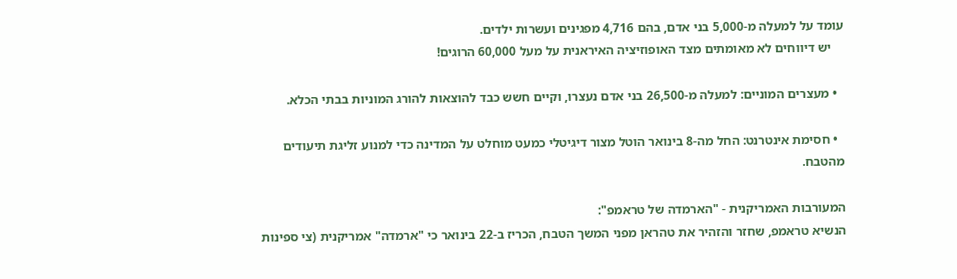עומד על למעלה מ-5,000 בני אדם, בהם 4,716 מפגינים ועשרות ילדים.
    יש דיווחים לא מאומתים מצד האופוזיציה האיראנית על מעל 60,000 הרוגים!

  • מעצרים המוניים: למעלה מ-26,500 בני אדם נעצרו, וקיים חשש כבד להוצאות להורג המוניות בבתי הכלא.

  • חסימת אינטרנט: החל מה-8 בינואר הוטל מצור דיגיטלי כמעט מוחלט על המדינה כדי למנוע זליגת תיעודים מהטבח.

המעורבות האמריקנית - "הארמדה של טראמפ":
הנשיא טראמפ, שחזר והזהיר את טהראן מפני המשך הטבח, הכריז ב-22 בינואר כי "ארמדה" אמריקנית (צי ספינות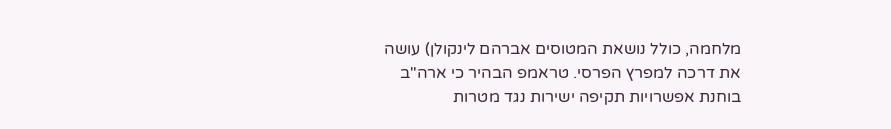מלחמה, כולל נושאת המטוסים אברהם לינקולן) עושה את דרכה למפרץ הפרסי. טראמפ הבהיר כי ארה"ב בוחנת אפשרויות תקיפה ישירות נגד מטרות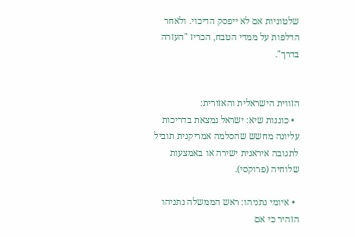שלטוניות אם לא ייפסק הדיכוי. ולאחר הדלפות על ממדי הטבח, הכריז "העזרה בדרך".


הזווית הישראלית והאזורית:
  • כוננות שיא: ישראל נמצאת בדריכות עליונה מחשש שהסלמה אמריקנית תוביל לתגובה איראנית ישירה או באמצעות שלוחיה (פרוקסי).

  • איומי נתניהו: ראש הממשלה נתניהו הזהיר כי אם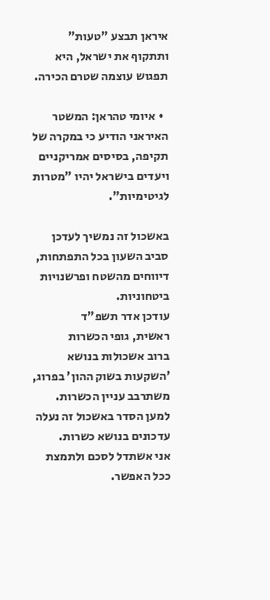איראן תבצע "טעות" ותתקוף את ישראל, היא תפגוש עוצמה שטרם הכירה.

  • איומי טהראן: המשטר האיראני הודיע כי במקרה של תקיפה, בסיסים אמריקניים ויעדים בישראל יהיו "מטרות לגיטימיות".

באשכול זה נמשיך לעדכן סביב השעון בכל התפתחות, דיווחים מהשטח ופרשנויות ביטחוניות.
עודכן אדר תשפ"ד
ראשית, גופי הכשרות
ברוב אשכולות בנושא 'השקעות בשוק ההון' בפרוג, משתרבב עניין הכשרות.
למען הסדר באשכול זה נעלה עדכונים בנושא כשרות.
אני אשתדל לסכם ולתמצת ככל האפשר.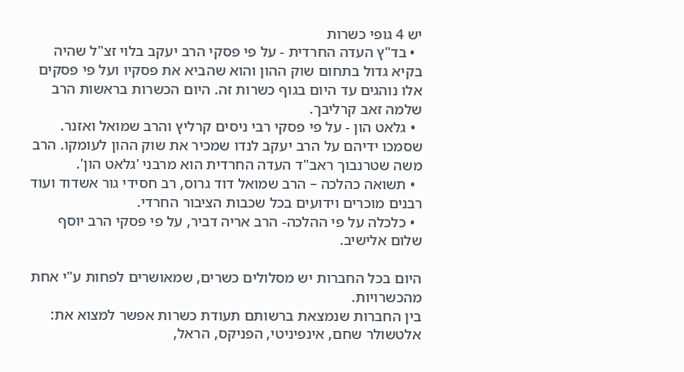יש 4 גופי כשרות
  • בד"ץ העדה החרדית - על פי פסקי הרב יעקב בלוי זצ"ל שהיה בקיא גדול בתחום שוק ההון והוא שהביא את פסקיו ועל פי פסקים אלו נוהגים עד היום בגוף כשרות זה. היום הכשרות בראשות הרב שלמה זאב קרליבך.
  • גלאט הון - על פי פסקי רבי ניסים קרליץ והרב שמואל ואזנר. שסמכו ידיהם על הרב יעקב לנדו שמכיר את שוק ההון לעומקו. הרב משה שטרנבוך ראב"ד העדה החרדית הוא מרבני 'גלאט הון'.
  • תשואה כהלכה – הרב שמואל דוד גרוס, רב חסידי גור אשדוד ועוד רבנים מוכרים וידועים בכל שכבות הציבור החרדי.
  • כלכלה על פי ההלכה- הרב אריה דביר, על פי פסקי הרב יוסף שלום אלישיב.

היום בכל החברות יש מסלולים כשרים, שמאושרים לפחות ע"י אחת מהכשרויות.
בין החברות שנמצאת ברשותם תעודת כשרות אפשר למצוא את:
אלטשולר שחם, אינפיניטי, הפניקס, הראל,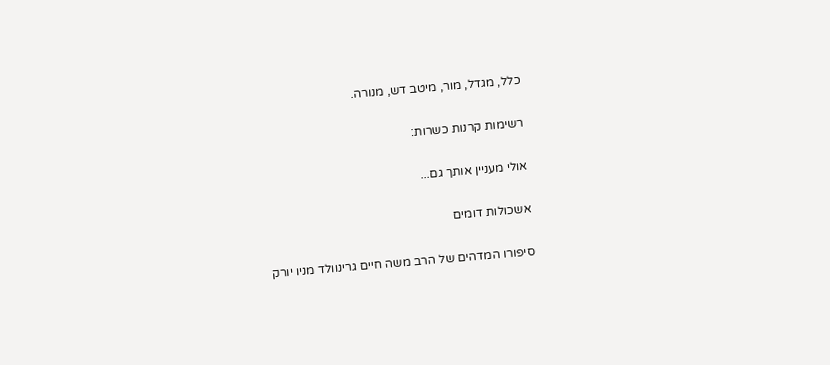כלל, מגדל, מור, מיטב דש, מנורה.

רשימות קרנות כשרות:

אולי מעניין אותך גם...

אשכולות דומים

סיפורו המדהים של הרב משה חיים גרינוולד מניו יורק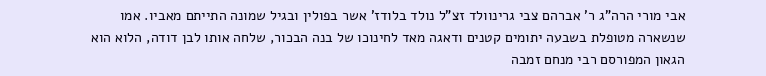אבי מורי הרה"ג ר' אברהם צבי גרינוולד זצ"ל נולד בלודז' אשר בפולין ובגיל שמונה התייתם מאביו. אמו שנשארה מטופלת בשבעה יתומים קטנים ודאגה מאד לחינוכו של בנה הבכור, שלחה אותו לבן דודה, הלוא הוא הגאון המפורסם רבי מנחם זמבה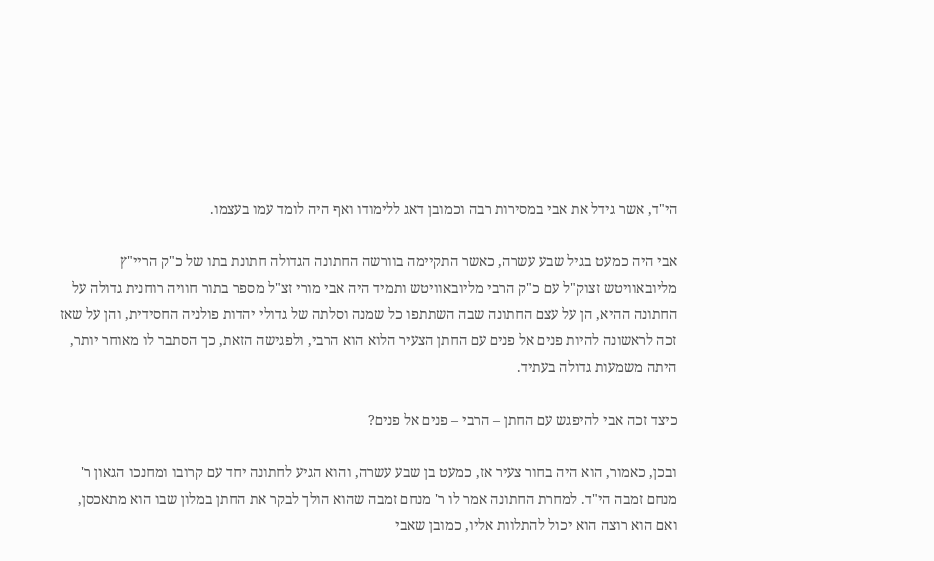הי"ד, אשר גידל את אבי במסירות רבה וכמובן דאג ללימודו ואף היה לומד עמו בעצמו.

אבי היה כמעט בגיל שבע עשרה, כאשר התקיימה בוורשה החתונה הגדולה חתונת בתו של כ"ק הריי"ץ מליובאוויטש זצוק"ל עם כ"ק הרבי מליובאוויטש ותמיד היה אבי מורי זצ"ל מספר בתור חוויה רוחנית גדולה על החתונה ההיא, הן על עצם החתונה שבה השתתפו כל שמנה וסלתה של גדולי יהדות פולניה החסידית, והן על שאז זכה לראשונה להיות פנים אל פנים עם החתן הצעיר הלוא הוא הרבי, ולפגישה הזאת, כך הסתבר לו מאוחר יותר, היתה משמעות גדולה בעתיד.

כיצד זכה אבי להיפגש עם החתן – הרבי – פנים אל פנים?

ובכן, כאמור, הוא היה בחור צעיר אז, כמעט בן שבע עשרה, והוא הגיע לחתונה יחד עם קרובו ומחנכו הגאון ר' מנחם זמבה הי"ד. למחרת החתונה אמר לו ר' מנחם זמבה שהוא הולך לבקר את החתן במלון שבו הוא מתאכסן, ואם הוא רוצה הוא יכול להתלוות אליו, כמובן שאבי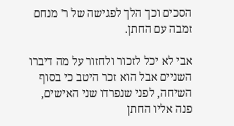הסכים וכך הלך לפגישה של ר' מנחם זמבה עם החתן.

אבי לא יכל לזכור ולחזור על מה דיברו השניים אבל הוא זכר היטב כי בסוף השיחה, לפני שנפרדו שני האישים, פנה אליו החתן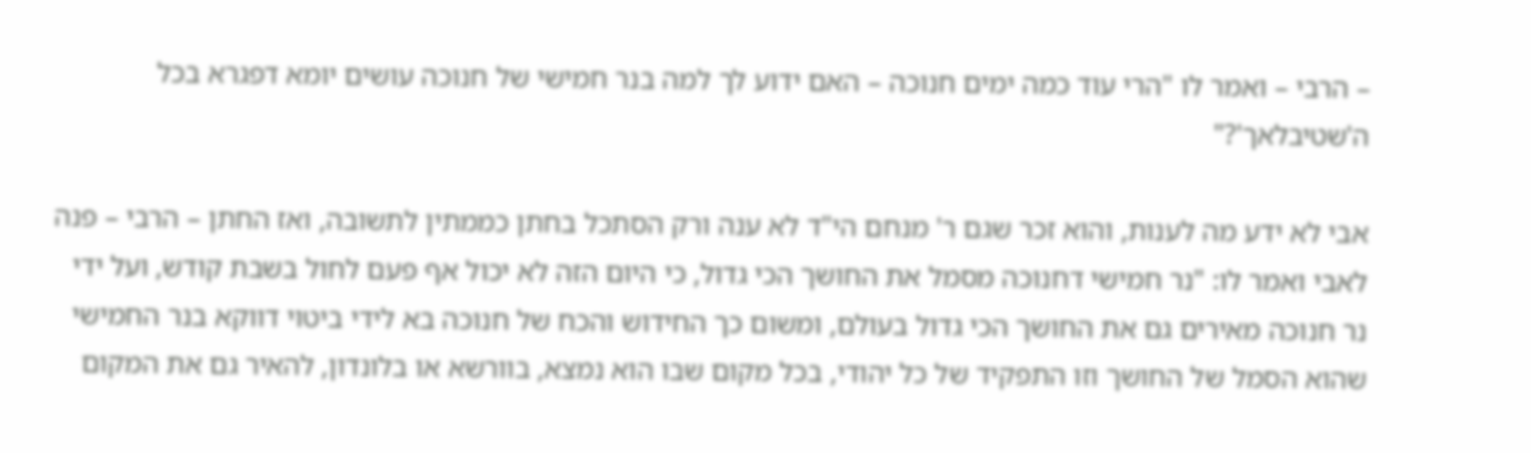– הרבי – ואמר לו "הרי עוד כמה ימים חנוכה – האם ידוע לך למה בנר חמישי של חנוכה עושים יומא דפגרא בכל ה'שטיבלאך'?"

אבי לא ידע מה לענות, והוא זכר שגם ר' מנחם הי"ד לא ענה ורק הסתכל בחתן כממתין לתשובה, ואז החתן – הרבי – פנה לאבי ואמר לו: "נר חמישי דחנוכה מסמל את החושך הכי גדול, כי היום הזה לא יכול אף פעם לחול בשבת קודש, ועל ידי נר חנוכה מאירים גם את החושך הכי גדול בעולם, ומשום כך החידוש והכח של חנוכה בא לידי ביטוי דווקא בנר החמישי שהוא הסמל של החושך וזו התפקיד של כל יהודי, בכל מקום שבו הוא נמצא, בוורשא או בלונדון, להאיר גם את המקום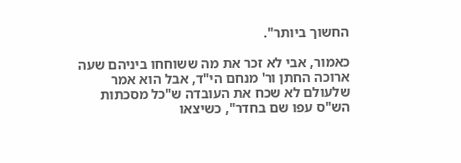החשוך ביותר".

כאמור, אבי לא זכר את מה ששוחחו ביניהם שעה ארוכה החתן ור' מנחם הי"ד, אבל הוא אמר שלעולם לא שכח את העובדה ש"כל מסכתות הש"ס עפו שם בחדר", כשיצאו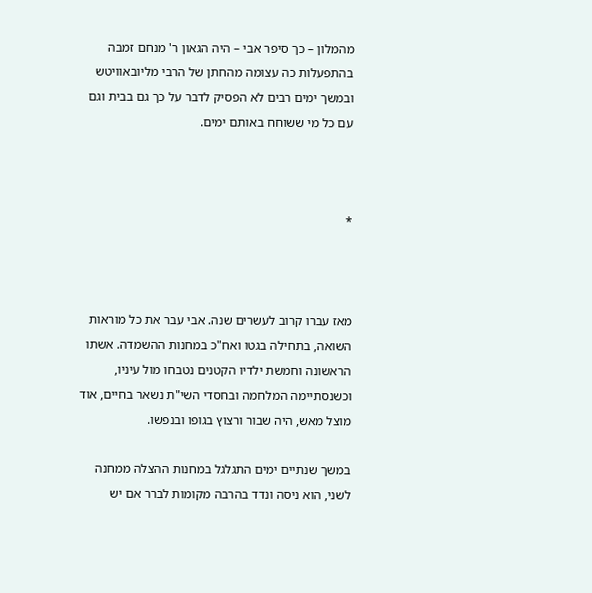מהמלון – כך סיפר אבי – היה הגאון ר' מנחם זמבה בהתפעלות כה עצומה מהחתן של הרבי מליובאוויטש ובמשך ימים רבים לא הפסיק לדבר על כך גם בבית וגם עם כל מי ששוחח באותם ימים.



*



מאז עברו קרוב לעשרים שנה. אבי עבר את כל מוראות השואה, בתחילה בגטו ואח"כ במחנות ההשמדה. אשתו הראשונה וחמשת ילדיו הקטנים נטבחו מול עיניו, וכשנסתיימה המלחמה ובחסדי השי"ת נשאר בחיים, אוד מוצל מאש, היה שבור ורצוץ בגופו ובנפשו.

במשך שנתיים ימים התגלגל במחנות ההצלה ממחנה לשני, הוא ניסה ונדד בהרבה מקומות לברר אם יש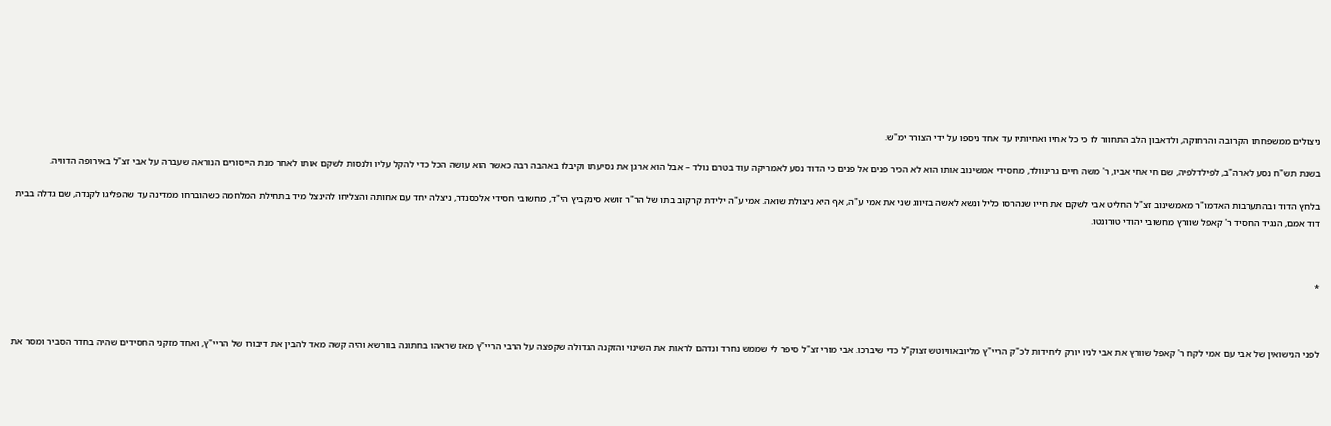ניצולים ממשפחתו הקרובה והרחוקה, ולדאבון הלב התחוור לו כי כל אחיו ואחיותיו עד אחד ניספו על ידי הצורר ימ"ש.

בשנת תש"ח נסע לארה"ב, לפילדלפיה, שם חי אחי אביו, ר' משה חיים גרינוולד, מחסידי אמשינוב אותו הוא לא הכיר פנים אל פנים כי הדוד נסע לאמריקה עוד בטרם נולד – אבל הוא ארגן את נסיעתו וקיבלו באהבה רבה כאשר הוא עושה הכל כדי להקל עליו ולנסות לשקם אותו לאחר מנת הייסורים הנוראה שעברה על אבי זצ"ל באירופה הדוויה.

בלחץ הדוד ובהתערבות האדמו"ר מאמשינוב זצ"ל החליט אבי לשקם את חייו שנהרסו כליל ונשא לאשה בזיווג שני את אמי ע"ה, אף היא ניצולת שואה. אמי ע"ה ילידת קרקוב בתו של הר"ר זושא סינקביץ הי"ד, מחשובי חסידי אלכסנדר, ניצלה יחד עם אחותה והצליחו להינצל מיד בתחילת המלחמה כשהוברחו ממדינה עד שהפליגו לקנדה, שם גדלה בבית דוד אמם, הנגיד החסיד ר' קאפל שוורץ מחשובי יהודי טורונטו.



*



לפני הנישואין של אבי עם אמי לקח ר' קאפל שוורץ את אבי לניו יורק ליחידות לכ"ק הריי"ץ מליובאוויוטש זצוק"ל כדי שיברכו. אבי מורי זצ"ל סיפר לי שממש נחרד ונדהם לראות את השינוי והזקנה הגדולה שקפצה על הרבי הריי"ץ מאז שראהו בחתונה בוורשא והיה קשה מאד להבין את דיבורו של הריי"ץ, ואחד מזקני החסידים שהיה בחדר הסביר ומסר את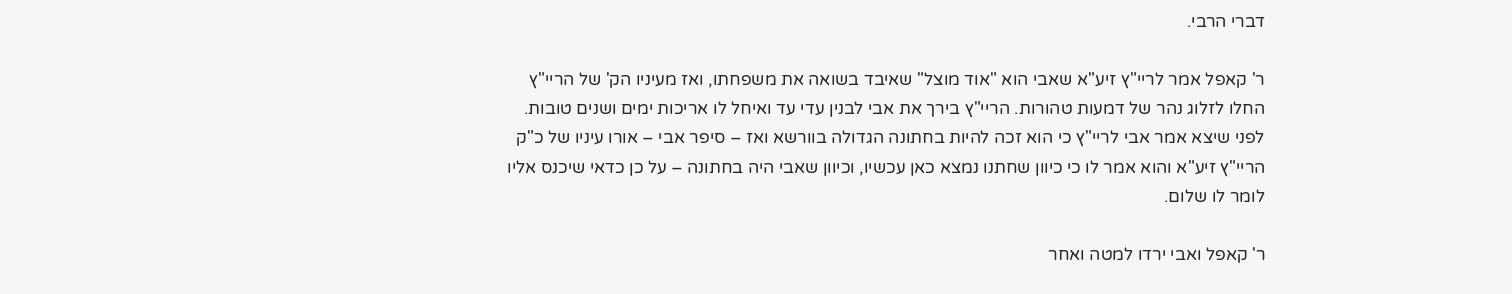דברי הרבי.

ר' קאפל אמר לריי"ץ זיע"א שאבי הוא "אוד מוצל" שאיבד בשואה את משפחתו, ואז מעיניו הק' של הריי"ץ החלו לזלוג נהר של דמעות טהורות. הריי"ץ בירך את אבי לבנין עדי עד ואיחל לו אריכות ימים ושנים טובות. לפני שיצא אמר אבי לריי"ץ כי הוא זכה להיות בחתונה הגדולה בוורשא ואז – סיפר אבי – אורו עיניו של כ"ק הריי"ץ זיע"א והוא אמר לו כי כיוון שחתנו נמצא כאן עכשיו, וכיוון שאבי היה בחתונה – על כן כדאי שיכנס אליו לומר לו שלום.

ר' קאפל ואבי ירדו למטה ואחר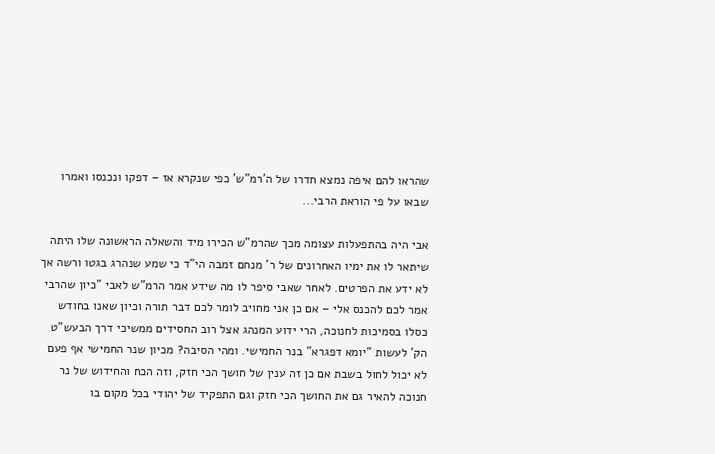שהראו להם איפה נמצא חדרו של ה'רמ"ש' כפי שנקרא אז – דפקו ונכנסו ואמרו שבאו על פי הוראת הרבי...

אבי היה בהתפעלות עצומה מכך שהרמ"ש הכירו מיד והשאלה הראשונה שלו היתה שיתאר לו את ימיו האחרונים של ר' מנחם זמבה הי"ד כי שמע שנהרג בגטו ורשה אך לא ידע את הפרטים. לאחר שאבי סיפר לו מה שידע אמר הרמ"ש לאבי "כיון שהרבי אמר לכם להכנס אלי – אם כן אני מחויב לומר לכם דבר תורה וכיון שאנו בחודש כסלו בסמיכות לחנוכה, הרי ידוע המנהג אצל רוב החסידים ממשיכי דרך הבעש"ט הק' לעשות "יומא דפגרא" בנר החמישי. ומהי הסיבה? מכיון שנר החמישי אף פעם לא יכול לחול בשבת אם כן זה ענין של חושך הכי חזק, וזה הכח והחידוש של נר חנוכה להאיר גם את החושך הכי חזק וגם התפקיד של יהודי בכל מקום בו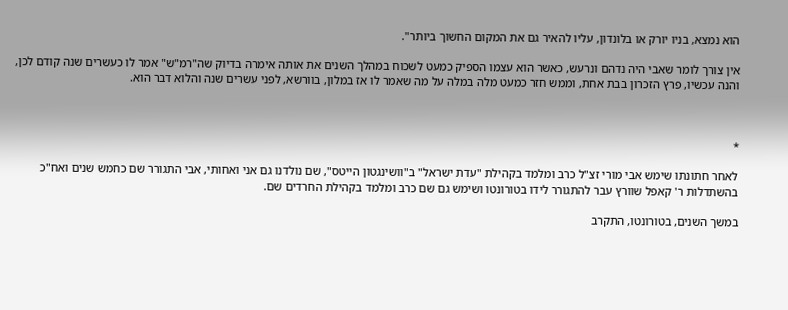הוא נמצא, בניו יורק או בלונדון, עליו להאיר גם את המקום החשוך ביותר".

אין צורך לומר שאבי היה נדהם ונרעש, כאשר הוא עצמו הספיק כמעט לשכוח במהלך השנים את אותה אימרה בדיוק שה"רמ"ש" אמר לו כעשרים שנה קודם לכן, והנה עכשיו, פרץ הזכרון בבת אחת, וממש חזר כמעט מלה במלה על מה שאמר לו אז במלון, בוורשא, לפני עשרים שנה והלוא דבר הוא.



*

לאחר חתונתו שימש אבי מורי זצ"ל כרב ומלמד בקהילת "עדת ישראל" ב"וושינגטון הייטס", שם נולדנו גם אני ואחותי, אבי התגורר שם כחמש שנים ואח"כ בהשתדלות ר' קאפל שוורץ עבר להתגורר לידו בטורונטו ושימש גם שם כרב ומלמד בקהילת החרדים שם.

במשך השנים, בטורונטו, התקרב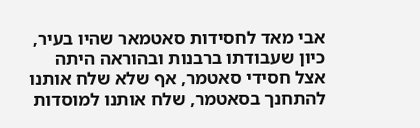אבי מאד לחסידות סאטמאר שהיו בעיר, כיון שעבודתו ברבנות ובהוראה היתה אצל חסידי סאטמר, אף שלא שלח אותנו להתחנך בסאטמר, שלח אותנו למוסדות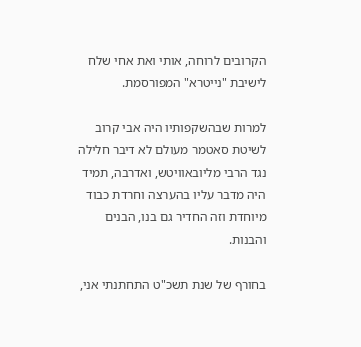הקרובים לרוחה, אותי ואת אחי שלח לישיבת "נייטרא" המפורסמת.

למרות שבהשקפותיו היה אבי קרוב לשיטת סאטמר מעולם לא דיבר חלילה נגד הרבי מליובאוויטש, ואדרבה, תמיד היה מדבר עליו בהערצה וחרדת כבוד מיוחדת וזה החדיר גם בנו, הבנים והבנות.

בחורף של שנת תשכ"ט התחתנתי אני,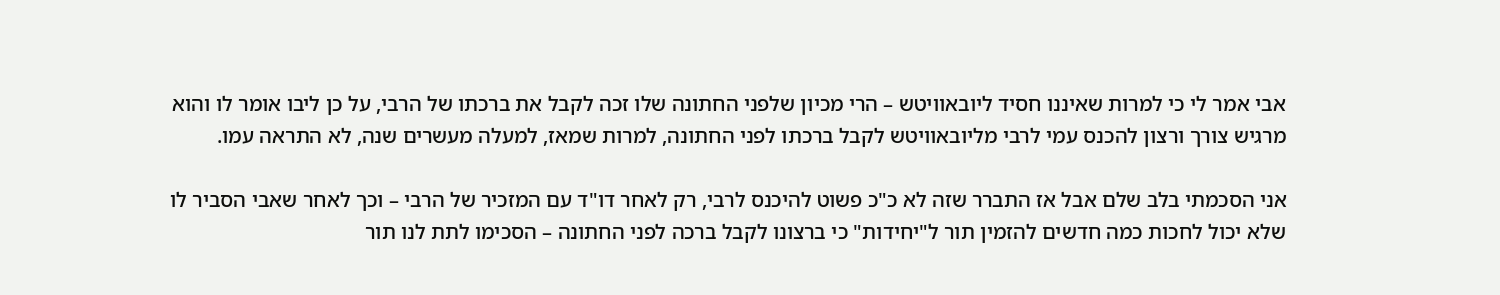אבי אמר לי כי למרות שאיננו חסיד ליובאוויטש – הרי מכיון שלפני החתונה שלו זכה לקבל את ברכתו של הרבי, על כן ליבו אומר לו והוא מרגיש צורך ורצון להכנס עמי לרבי מליובאוויטש לקבל ברכתו לפני החתונה, למרות שמאז, למעלה מעשרים שנה, לא התראה עמו.

אני הסכמתי בלב שלם אבל אז התברר שזה לא כ"כ פשוט להיכנס לרבי, רק לאחר דו"ד עם המזכיר של הרבי – וכך לאחר שאבי הסביר לו שלא יכול לחכות כמה חדשים להזמין תור ל"יחידות" כי ברצונו לקבל ברכה לפני החתונה – הסכימו לתת לנו תור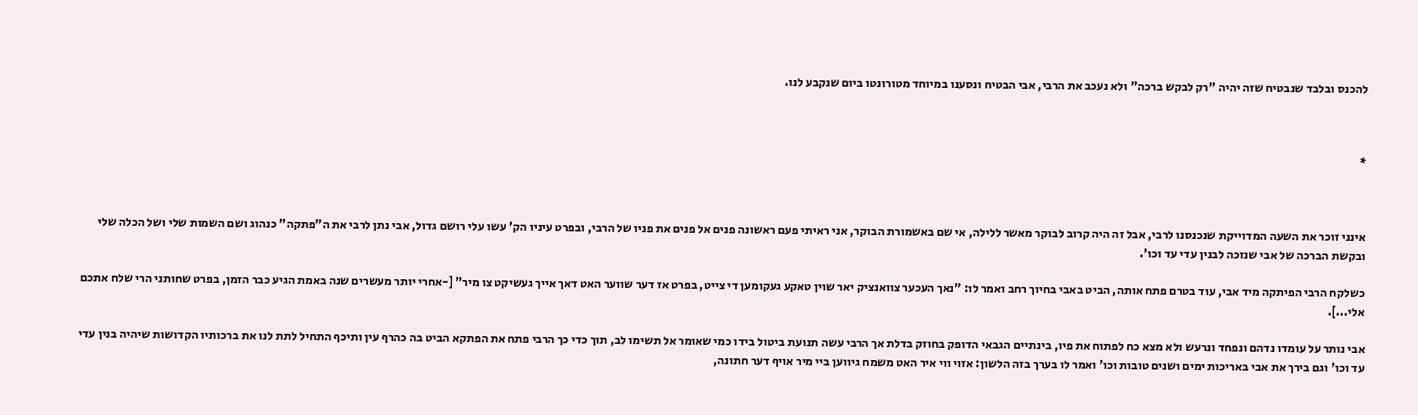להכנס ובלבד שנבטיח שזה יהיה "רק לבקש ברכה" ולא נעכב את הרבי, אבי הבטיח ונסענו במיוחד מטורונטו ביום שנקבע לנו.



*



אינני זוכר את השעה המדוייקת שנכנסנו לרבי, אבל זה היה קרוב לבוקר מאשר ללילה, אי שם באשמורת הבוקר, אני ראיתי פעם ראשונה פנים אל פנים את פניו של הרבי, ובפרט עיניו הק' עשו עלי רושם גדול, אבי נתן לרבי את ה"פתקה" כנהוג ושם השמות שלי ושל הכלה שלי ובקשת הברכה של אבי שנזכה לבנין עדי עד וכו'.

כשלקח הרבי הפיתקה מיד אבי, עוד בטרם פתח אותה, הביט באבי בחיוך רחב ואמר לו: "נאך העכער צוואנציק יאר שוין טאקע געקומען די צייט, בפרט אז דער שווער האט דאך אייך געשיקט צו מיר" [-אחרי יותר מעשרים שנה באמת הגיע כבר הזמן, בפרט שחותני הרי שלח אתכם אלי...].

אבי נותר על עומדו נדהם ונפחד ונרעש ולא מצא כח לפתוח את פיו, בינתיים הגבאי הדופק בחוזק בדלת אך הרבי עשה תנועת ביטול בידו כמי שאומר אל תשימו לב, תוך כדי כך הרבי פתח את הפתקא הביט בה כהרף עין ותיכף התחיל לתת לנו את ברכותיו הקדושות שיהיה בנין עדי עד וכו' וגם בירך את אבי באריכות ימים ושנים טובות וכו' ואמר לו בערך בזה הלשון: אזוי ווי איר האט משמח גיווען ביי מיר אויף דער חתונה,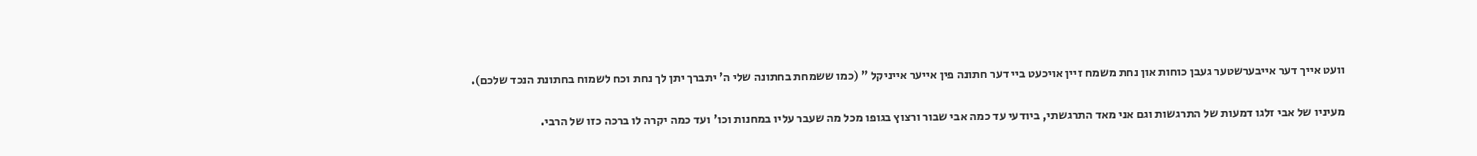וועט אייך דער אייבערשטער געבן כוחות און נחת משמח זיין אויכעט ביי דער חתונה פין אייער אייניקל " (כמו ששמחת בחתונה שלי ה' יתברך יתן לך נחת וכח לשמוח בחתונת הנכד שלכם).

מעיניו של אבי זלגו דמעות של התרגשות וגם אני מאד התרגשתי, ביודעי עד כמה אבי שבור ורצוץ בגופו מכל מה שעבר עליו במחנות וכו' ועד כמה יקרה לו ברכה כזו של הרבי.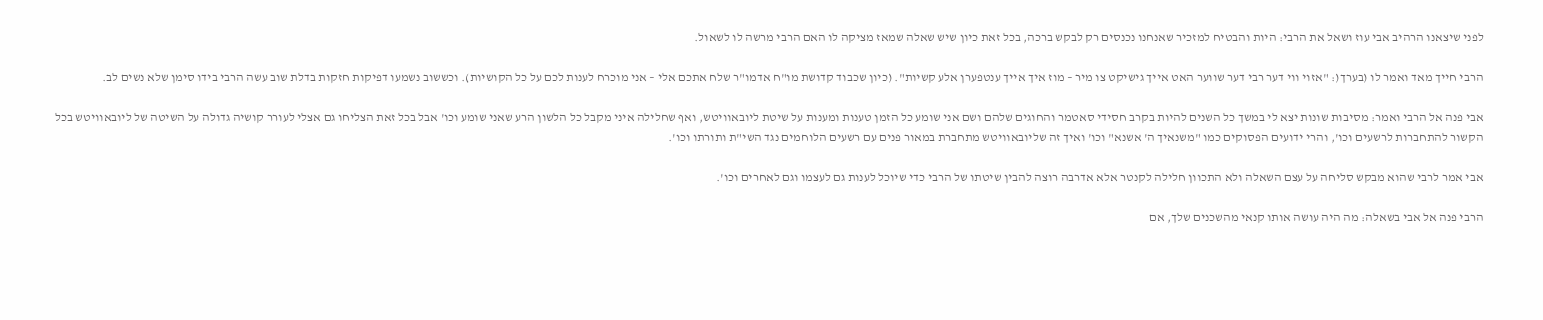לפני שיצאנו הרהיב אבי עוז ושאל את הרבי: היות והבטיח למזכיר שאנחנו נכנסים רק לבקש ברכה, בכל זאת כיון שיש שאלה שמאז מציקה לו האם הרבי מרשה לו לשאול.

הרבי חייך מאד ואמר לו (בערך(: "אזוי ווי דער רבי דער שווער האט אייך גישיקט צו מיר – מוז איך אייך ענטפערן אלע קשיות". (כיון שכבוד קדושת מו"ח אדמו"ר שלח אתכם אלי – אני מוכרח לענות לכם על כל הקושיות). וכששוב נשמעו דפיקות חזקות בדלת שוב עשה הרבי בידו סימן שלא נשים לב.

אבי פנה אל הרבי ואמר: מסיבות שונות יצא לי במשך כל השנים להיות בקרב חסידי סאטמר והחוגים שלהם ושם אני שומע כל הזמן טענות ומענות על שיטת ליובאוויטש, ואף שחלילה איני מקבל כל הלשון הרע שאני שומע וכו' אבל בכל זאת הצליחו גם אצלי לעורר קושיה גדולה על השיטה של ליובאוויטש בכל הקשור להתחברות לרשעים וכו', והרי ידועים הפסוקים כמו "משנאיך ה' אשנא" וכו' ואיך זה שליובאוויטש מתחברת במאור פנים עם רשעים הלוחמים נגד השי"ת ותורתו וכו'.

אבי אמר לרבי שהוא מבקש סליחה על עצם השאלה ולא התכוון חלילה לקנטר אלא אדרבה רוצה להבין שיטתו של הרבי כדי שיוכל לענות גם לעצמו וגם לאחרים וכו'.

הרבי פנה אל אבי בשאלה: מה היה עושה אותו קנאי מהשכנים שלך, אם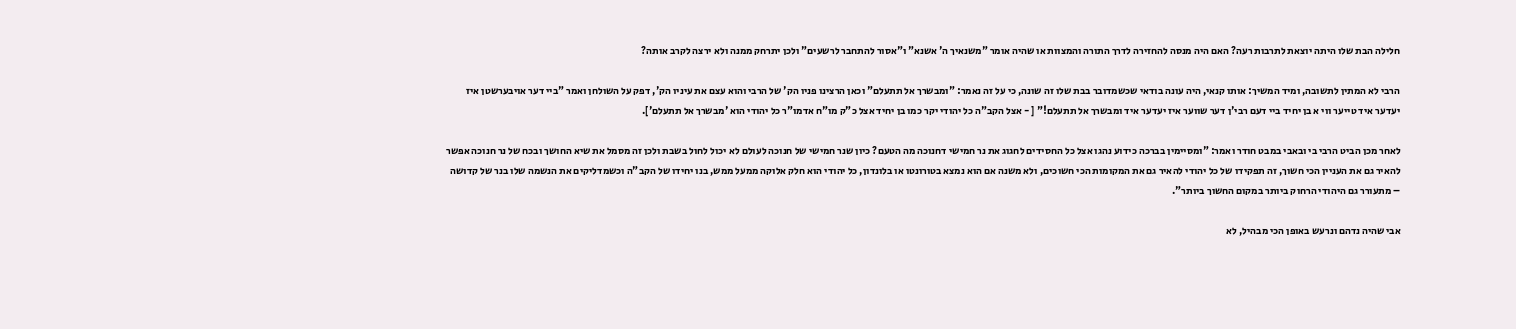חלילה הבת שלו היתה יוצאת לתרבות רעה? האם היה מנסה להחזירה לדרך התורה והמצוות או שהיה אומר "משנאיך ה' אשנא" ו"אסור להתחבר לרשעים" ולכן יתרחק ממנה ולא ירצה לקרב אותה?

הרבי לא המתין לתשובה, ומיד המשיך: אותו קנאי, היה עונה בודאי שכשמדובר בבת שלו זה שונה, כי על זה נאמר: "ומבשרך אל תתעלם" וכאן הרצינו פניו הק' של הרבי והוא עצם את עיניו הק', דפק על השולחן ואמר "ביי דער אויבערשטן איז יעדער איד טייער ווי א בן יחיד ביי דעם רבי'ן דער שווער איז יעדער איד ומבשרך אל תתעלם!" [ - אצל הקב"ה כל יהודי יקר כמו בן יחיד אצל כ"ק מו"ח אדמו"ר כל יהודי הוא 'מבשרך אל תתעלם'].

לאחר מכן הביט הרבי בי ובאבי במבט חודר ואמר: "ומסיימין בברכה כידוע נהגו אצל כל החסידים לחגוג את נר חמישי דחנוכה מה הטעם? כיון שנר חמישי של חנוכה לעולם לא יכול לחול בשבת ולכן זה מסמל את שיא החושך ובכח של נר חנוכה אפשר להאיר גם את העניין הכי חשוך, זה תפקידו של כל יהודי להאיר גם את המקומות הכי חשוכים, ולא משנה אם הוא נמצא בטורונטו או בלונדון, כל יהודי הוא חלק אלוקה ממעל ממש, בנו יחידו של הקב"ה וכשמדליקים את הנשמה שלו בנר של קדושה – מתעורר גם היהודי הרחוק ביותר במקום החשוך ביותר".

אבי שהיה נדהם ונרעש באופן הכי מבהיל, לא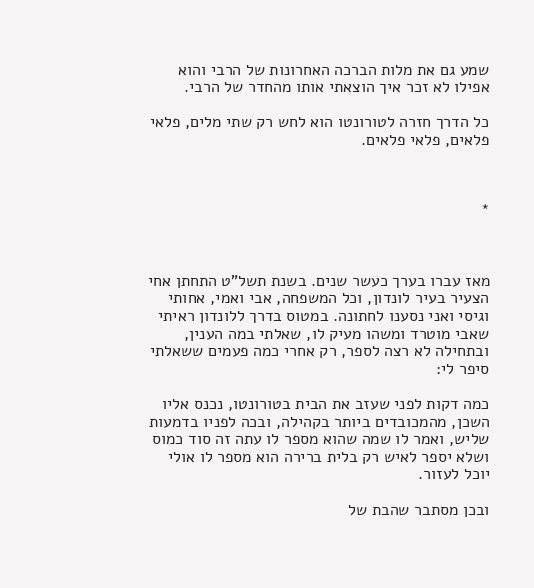שמע גם את מלות הברכה האחרונות של הרבי והוא אפילו לא זכר איך הוצאתי אותו מהחדר של הרבי.

כל הדרך חזרה לטורונטו הוא לחש רק שתי מלים, פלאי פלאים, פלאי פלאים.



*



מאז עברו בערך כעשר שנים. בשנת תשל"ט התחתן אחי הצעיר בעיר לונדון, וכל המשפחה, אבי ואמי, אחותי וגיסי ואני נסענו לחתונה. במטוס בדרך ללונדון ראיתי שאבי מוטרד ומשהו מעיק לו, שאלתי במה הענין, ובתחילה לא רצה לספר, רק אחרי כמה פעמים ששאלתי סיפר לי:

כמה דקות לפני שעזב את הבית בטורונטו, נכנס אליו השכן, מהמכובדים ביותר בקהילה, ובכה לפניו בדמעות שליש, ואמר לו שמה שהוא מספר לו עתה זה סוד כמוס ושלא יספר לאיש רק בלית ברירה הוא מספר לו אולי יוכל לעזור.

ובכן מסתבר שהבת של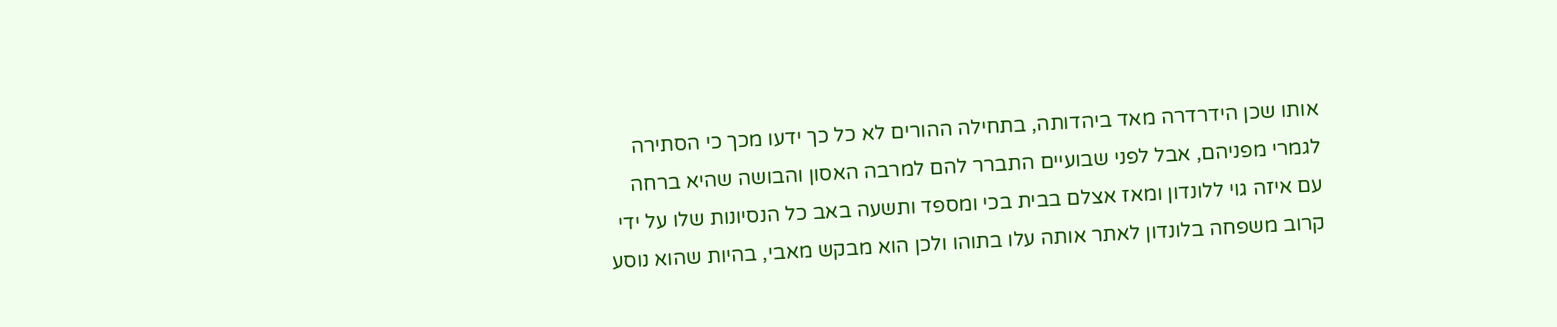אותו שכן הידרדרה מאד ביהדותה, בתחילה ההורים לא כל כך ידעו מכך כי הסתירה לגמרי מפניהם, אבל לפני שבועיים התברר להם למרבה האסון והבושה שהיא ברחה עם איזה גוי ללונדון ומאז אצלם בבית בכי ומספד ותשעה באב כל הנסיונות שלו על ידי קרוב משפחה בלונדון לאתר אותה עלו בתוהו ולכן הוא מבקש מאבי, בהיות שהוא נוסע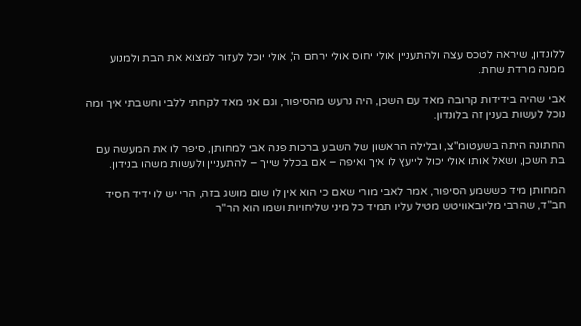ללונדון, שיראה לטכס עצה ולהתעניין אולי יחוס אולי ירחם ה', אולי יוכל לעזור למצוא את הבת ולמנוע ממנה מרדת שחת.

אבי שהיה בידידות קרובה מאד עם השכן, היה נרעש מהסיפור, וגם אני מאד לקחתי ללבי וחשבתי איך ומה נוכל לעשות בענין זה בלונדון.

החתונה היתה בשעטומ"צ, ובלילה הראשון של השבע ברכות פנה אבי למחותן, סיפר לו את המעשה עם בת השכן, ושאל אותו אולי יכול לייעץ לו איך ואיפה – אם בכלל שייך – להתעניין ולעשות משהו בנידון.

המחותן מיד כששמע הסיפור, אמר לאבי מורי שאם כי הוא אין לו שום מושג בזה, הרי יש לו ידיד חסיד חב"ד, שהרבי מליובאוויטש מטיל עליו תמיד כל מיני שליחויות ושמו הוא הר"ר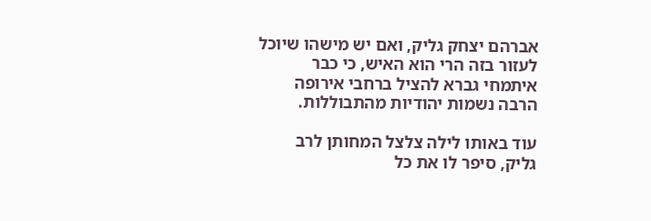אברהם יצחק גליק, ואם יש מישהו שיוכל לעזור בזה הרי הוא האיש, כי כבר איתמחי גברא להציל ברחבי אירופה הרבה נשמות יהודיות מהתבוללות.

עוד באותו לילה צלצל המחותן לרב גליק, סיפר לו את כל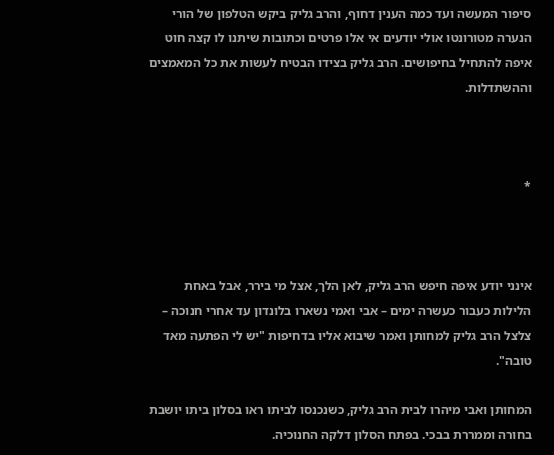סיפור המעשה ועד כמה הענין דחוף, והרב גליק ביקש הטלפון של הורי הנערה מטורונטו אולי יודעים אי אלו פרטים וכתובות שיתנו לו קצה חוט איפה להתחיל בחיפושים. הרב גליק בצידו הבטיח לעשות את כל המאמצים וההשתדלות.



*



אינני יודע איפה חיפש הרב גליק, לאן הלך, אצל מי בירר, אבל באחת הלילות כעבור כעשרה ימים – אבי ואמי נשארו בלונדון עד אחרי חנוכה – צלצל הרב גליק למחותן ואמר שיבוא אליו בדחיפות "יש לי הפתעה מאד טובה".

המחותן ואבי מיהרו לבית הרב גליק, כשנכנסו לביתו ראו בסלון ביתו יושבת בחורה וממררת בבכי. בפתח הסלון דלקה החנוכיה.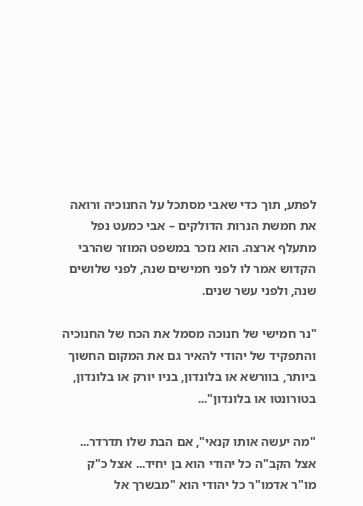לפתע, תוך כדי שאבי מסתכל על החנוכיה ורואה את חמשת הנרות הדולקים – אבי כמעט נפל מתעלף ארצה. הוא נזכר במשפט המוזר שהרבי הקדוש אמר לו לפני חמישים שנה, לפני שלושים שנה, ולפני עשר שנים.

"נר חמישי של חנוכה מסמל את הכח של החנוכיה והתפקיד של יהודי להאיר גם את המקום החשוך ביותר, בוורשא או בלונדון, בניו יורק או בלונדון, בטורונטו או בלונדון"...

"מה יעשה אותו קנאי", אם הבת שלו תדרדר... אצל הקב"ה כל יהודי הוא בן יחיד... אצל כ"ק מו"ר אדמו"ר כל יהודי הוא "מבשרך אל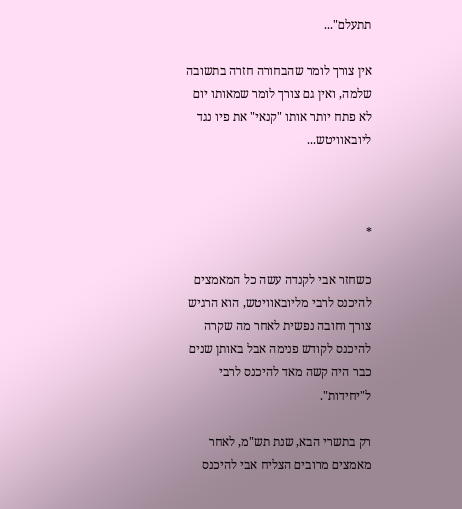תתעלם"...

אין צורך לומר שהבחורה חזרה בתשובה שלמה, ואין גם צורך לומר שמאותו יום לא פתח יותר אותו "קנאי" את פיו נגד ליובאוויטש...



*

כשחזר אבי לקנדה עשה כל המאמצים להיכנס לרבי מליובאוויטש, הוא הרגיש צורך וחובה נפשית לאחר מה שקרה להיכנס לקודש פנימה אבל באותן שנים כבר היה קשה מאד להיכנס לרבי ל"יחידות".

רק בתשרי הבא, שנת תש"מ, לאחר מאמצים מרובים הצליח אבי להיכנס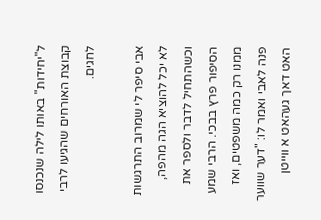ל"יחידות" באותו לילה שנכנסו קבוצת האורחים שהגיעו לרבי לחגים.

אבי סיפר לי שמרוב התרגשות לא יכל להוציא הגה מהפה, וכשהתחיל לדבר ולספר את הסיפור פרץ בבכי. הרבי שמע ממנו רק כמה משפטים, ואז פנה לאבי ואמר לו: "דער שווער האט דאך געהאט א ווייטן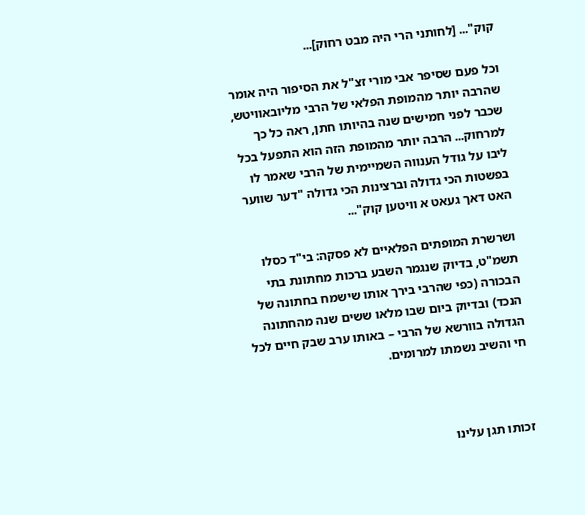קוק"... [לחותני הרי היה מבט רחוק]...

וכל פעם שסיפר אבי מורי זצ"ל את הסיפור היה אומר שהרבה יותר מהמופת הפלאי של הרבי מליובאוויטש, שכבר לפני חמישים שנה בהיותו חתן, ראה כל כך למרחוק... הרבה יותר מהמופת הזה הוא התפעל בכל ליבו על גודל הענווה השמיימית של הרבי שאמר לו בפשטות הכי גדולה וברצינות הכי גדולה "דער שווער האט דאך געאט א וויטען קוק"...

ושרשרת המופתים הפלאיים לא פסקה: בי"ד כסלו תשמ"ט, בדיוק שנגמר השבע ברכות מחתונת בתי הבכורה (כפי שהרבי בירך אותו שישמח בחתונה של הנכד) ובדיוק ביום שבו מלאו ששים שנה מהחתונה הגדולה בוורשא של הרבי – באותו ערב שבק חיים לכל חי והשיב נשמתו למרומים.



זכותו תגן עלינו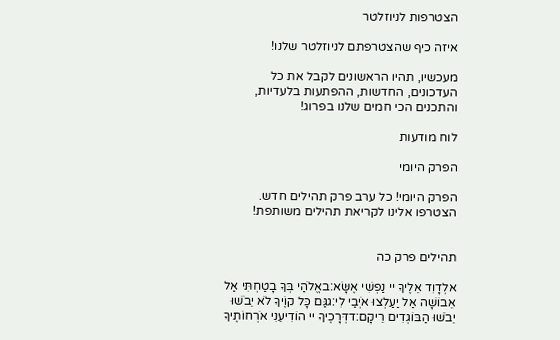הצטרפות לניוזלטר

איזה כיף שהצטרפתם לניוזלטר שלנו!

מעכשיו, תהיו הראשונים לקבל את כל העדכונים, החדשות, ההפתעות בלעדיות, והתכנים הכי חמים שלנו בפרוג!

לוח מודעות

הפרק היומי

הפרק היומי! כל ערב פרק תהילים חדש. הצטרפו אלינו לקריאת תהילים משותפת!


תהילים פרק כה

אלְדָוִד אֵלֶיךָ יי נַפְשִׁי אֶשָּׂא:באֱלֹהַי בְּךָ בָטַחְתִּי אַל אֵבוֹשָׁה אַל יַעַלְצוּ אֹיְבַי לִי:גגַּם כָּל קוֶֹיךָ לֹא יֵבֹשׁוּ יֵבֹשׁוּ הַבּוֹגְדִים רֵיקָם:דדְּרָכֶיךָ יי הוֹדִיעֵנִי אֹרְחוֹתֶיךָ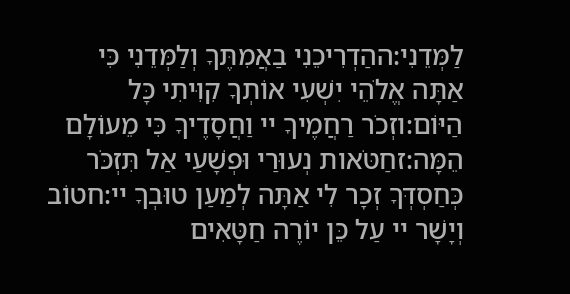לַמְּדֵנִי:ההַדְרִיכֵנִי בַאֲמִתֶּךָ וְלַמְּדֵנִי כִּי אַתָּה אֱלֹהֵי יִשְׁעִי אוֹתְךָ קִוִּיתִי כָּל הַיּוֹם:וזְכֹר רַחֲמֶיךָ יי וַחֲסָדֶיךָ כִּי מֵעוֹלָם הֵמָּה:זחַטֹּאות נְעוּרַי וּפְשָׁעַי אַל תִּזְכֹּר כְּחַסְדְּךָ זְכָר לִי אַתָּה לְמַעַן טוּבְךָ יי:חטוֹב וְיָשָׁר יי עַל כֵּן יוֹרֶה חַטָּאִים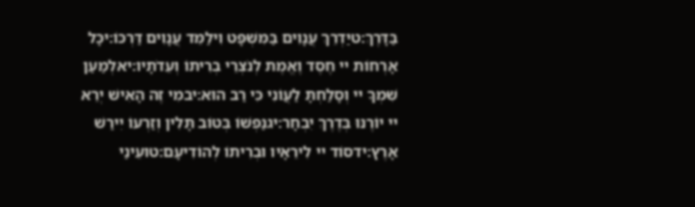בַּדָּרֶךְ:טיַדְרֵךְ עֲנָוִים בַּמִּשְׁפָּט וִילַמֵּד עֲנָוִים דַּרְכּוֹ:יכָּל אָרְחוֹת יי חֶסֶד וֶאֱמֶת לְנֹצְרֵי בְרִיתוֹ וְעֵדֹתָיו:יאלְמַעַן שִׁמְךָ יי וְסָלַחְתָּ לַעֲוֹנִי כִּי רַב הוּא:יבמִי זֶה הָאִישׁ יְרֵא יי יוֹרֶנּוּ בְּדֶרֶךְ יִבְחָר:יגנַפְשׁוֹ בְּטוֹב תָּלִין וְזַרְעוֹ יִירַשׁ אָרֶץ:ידסוֹד יי לִירֵאָיו וּבְרִיתוֹ לְהוֹדִיעָם:טועֵינַי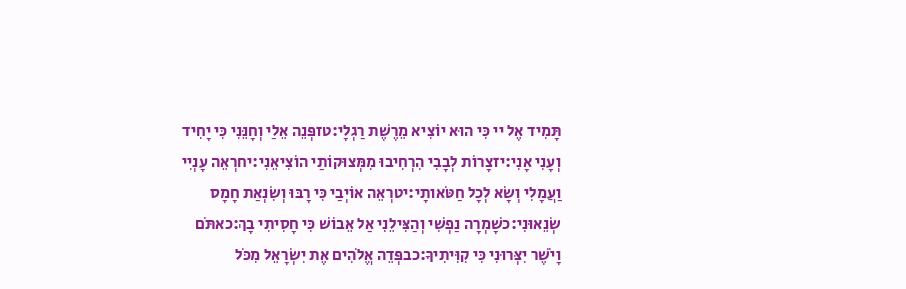תָּמִיד אֶל יי כִּי הוּא יוֹצִיא מֵרֶשֶׁת רַגְלָי:טזפְּנֵה אֵלַי וְחָנֵּנִי כִּי יָחִיד וְעָנִי אָנִי:יזצָרוֹת לְבָבִי הִרְחִיבוּ מִמְּצוּקוֹתַי הוֹצִיאֵנִי:יחרְאֵה עָנְיִי וַעֲמָלִי וְשָׂא לְכָל חַטֹּאותָי:יטרְאֵה אוֹיְבַי כִּי רָבּוּ וְשִׂנְאַת חָמָס שְׂנֵאוּנִי:כשָׁמְרָה נַפְשִׁי וְהַצִּילֵנִי אַל אֵבוֹשׁ כִּי חָסִיתִי בָךְ:כאתֹּם וָיֹשֶׁר יִצְּרוּנִי כִּי קִוִּיתִיךָ:כבפְּדֵה אֱלֹהִים אֶת יִשְׂרָאֵל מִכֹּל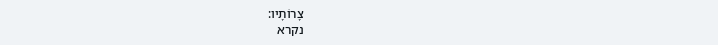צָרוֹתָיו:
נקרא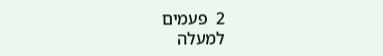2  פעמים
למעלה